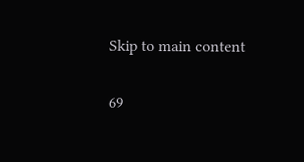Skip to main content

69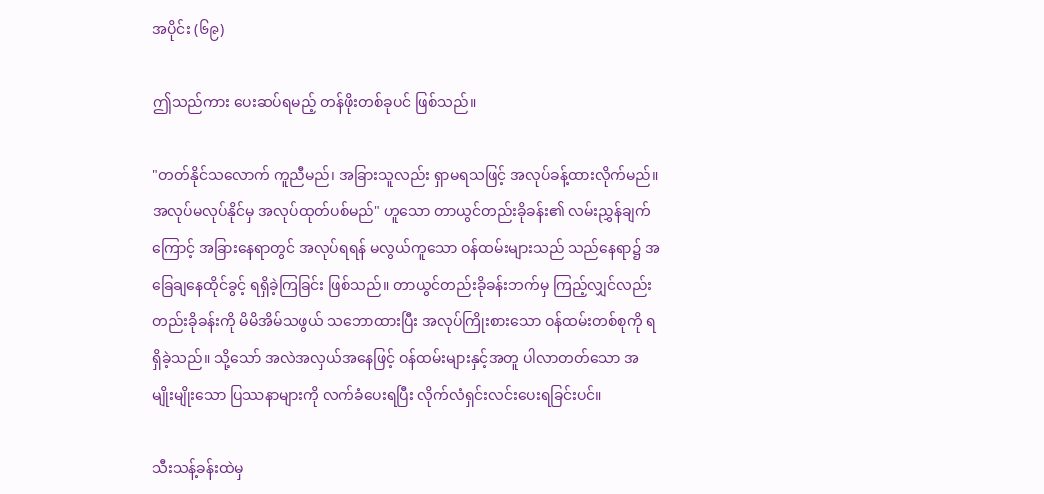အပိုင်း (၆၉)

ဤသည်ကား ပေးဆပ်ရမည့် တန်ဖိုးတစ်ခုပင် ဖြစ်သည်။

"တတ်နိုင်သလောက် ကူညီမည်၊ အခြားသူလည်း ရှာမရသဖြင့် အလုပ်ခန့်ထားလိုက်မည်။ အလုပ်မလုပ်နိုင်မှ အလုပ်ထုတ်ပစ်မည်" ဟူသော တာယွင်တည်းခိုခန်း၏ လမ်းညွှန်ချက်ကြောင့် အခြားနေရာတွင် အလုပ်ရရန် မလွယ်ကူသော ဝန်ထမ်းများသည် သည်နေရာ၌ အခြေချနေထိုင်ခွင့် ရရှိခဲ့ကြခြင်း ဖြစ်သည်။ တာယွင်တည်းခိုခန်းဘက်မှ ကြည့်လျှင်လည်း တည်းခိုခန်းကို မိမိအိမ်သဖွယ် သဘောထားပြီး အလုပ်ကြိုးစားသော ဝန်ထမ်းတစ်စုကို ရရှိခဲ့သည်။ သို့သော် အလဲအလှယ်အနေဖြင့် ဝန်ထမ်းများနှင့်အတူ ပါလာတတ်သော အမျိုးမျိုးသော ပြဿနာများကို လက်ခံပေးရပြီး လိုက်လံရှင်းလင်းပေးရခြင်းပင်။

သီးသန့်ခန်းထဲမှ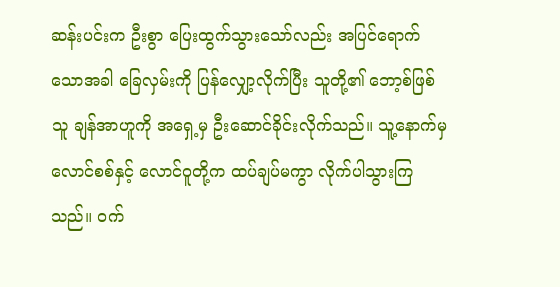ဆန်းပင်းက ဦးစွာ ပြေးထွက်သွားသော်လည်း အပြင်ရောက်သောအခါ ခြေလှမ်းကို ပြန်လျှော့လိုက်ပြီး သူတို့၏ ဘော့စ်ဖြစ်သူ ချန်အာဟူကို အရှေ့မှ ဦးဆောင်ခိုင်းလိုက်သည်။ သူ့နောက်မှ လောင်စစ်နှင့် လောင်ဝူတို့က ထပ်ချပ်မကွာ လိုက်ပါသွားကြသည်။ ဝက်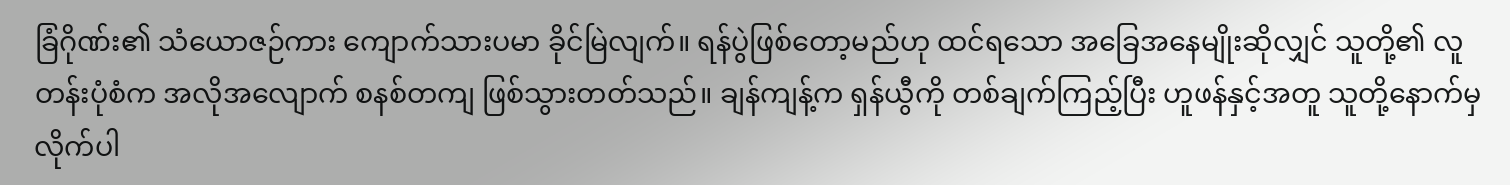ခြံဂိုဏ်း၏ သံယောဇဉ်ကား ကျောက်သားပမာ ခိုင်မြဲလျက်။ ရန်ပွဲဖြစ်တော့မည်ဟု ထင်ရသော အခြေအနေမျိုးဆိုလျှင် သူတို့၏ လူတန်းပုံစံက အလိုအလျောက် စနစ်တကျ ဖြစ်သွားတတ်သည်။ ချန်ကျန့်က ရှန်ယွီကို တစ်ချက်ကြည့်ပြီး ဟူဖန်နှင့်အတူ သူတို့နောက်မှ လိုက်ပါ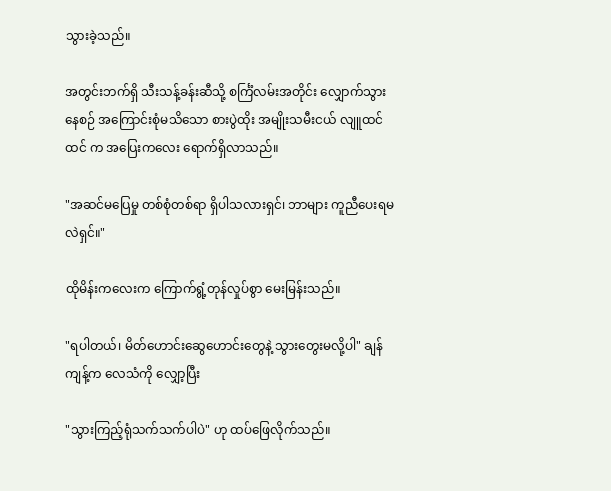သွားခဲ့သည်။

အတွင်းဘက်ရှိ သီးသန့်ခန်းဆီသို့ စင်္ကြံလမ်းအတိုင်း လျှောက်သွားနေစဉ် အကြောင်းစုံမသိသော စားပွဲထိုး အမျိုးသမီးငယ် လျူထင်ထင် က အပြေးကလေး ရောက်ရှိလာသည်။

"အဆင်မပြေမှု တစ်စုံတစ်ရာ ရှိပါသလားရှင်၊ ဘာများ ကူညီပေးရမလဲရှင်။"

ထိုမိန်းကလေးက ကြောက်ရွံ့တုန်လှုပ်စွာ မေးမြန်းသည်။

"ရပါတယ်၊ မိတ်ဟောင်းဆွေဟောင်းတွေနဲ့ သွားတွေးမလို့ပါ" ချန်ကျန့်က လေသံကို လျှော့ပြီး

"သွားကြည့်ရုံသက်သက်ပါပဲ" ဟု ထပ်ဖြေလိုက်သည်။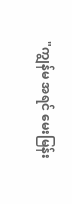"ကျွန်မ အရင် မေးမြန်း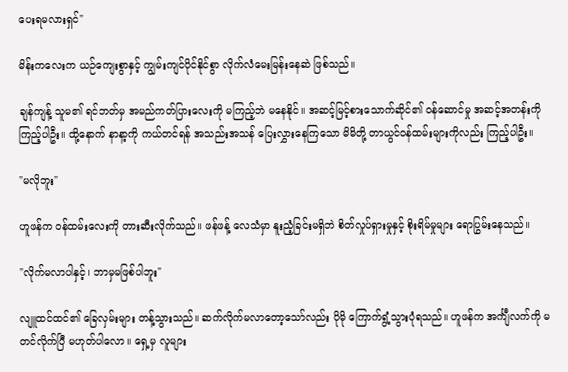ပေးရမလားရှင်"

မိန်းကလေးက ယဉ်ကျေးစွာနှင့် ကျွမ်းကျင်ပိုင်နိုင်စွာ လိုက်လံမေးမြန်းနေဆဲ ဖြစ်သည်။

ချန်ကျန့် သူမ၏ ရင်ဘတ်မှ အမည်ကတ်ပြားလေးကို မကြည့်ဘဲ မနေနိုင်။ အဆင့်မြင့်စားသောက်ဆိုင်၏ ဝန်ဆောင်မှု အဆင့်အတန်းကို ကြည့်ပါဦး။ ထို့နောက် နာနာ့ကို ကယ်တင်ရန် အသည်းအသန် ပြေးလွှားနေကြသော မိမိတို့ တာယွင်ဝန်ထမ်းများကိုလည်း ကြည့်ပါဦး။

"မလိုဘူး"

ဟူဖန်က ဝန်ထမ်းလေးကို တားဆီးလိုက်သည်။ ဖန်ဖန့် လေသံမှာ နူးညံ့ခြင်းမရှိဘဲ စိတ်လှုပ်ရှားမှုနှင့် စိုးရိမ်မှုများ ရောပြွမ်းနေသည်။

"လိုက်မလာပါနှင့်၊ ဘာမှမဖြစ်ပါဘူး"

လျူထင်ထင်၏ ခြေလှမ်းများ တန့်သွားသည်။ ဆက်လိုက်မလာတော့သော်လည်း ပိုမို ကြောက်ရွံ့သွားပုံရသည်။ ဟူဖန်က အင်္ကျီလက်ကို မတင်လိုက်ပြီ မဟုတ်ပါလော။ ရှေ့မှ လူများ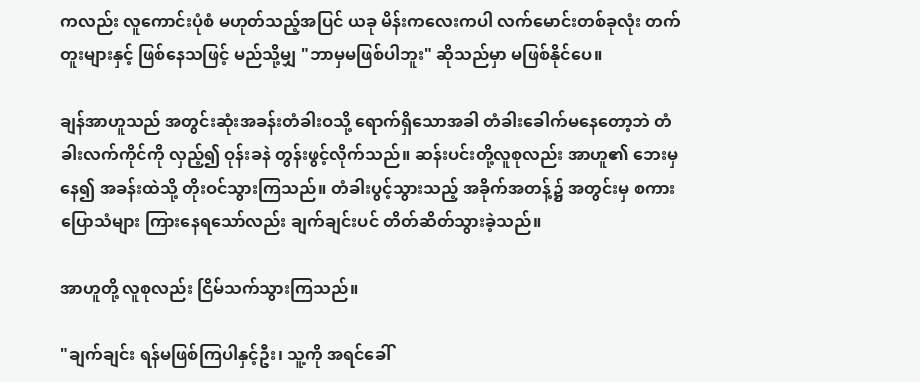ကလည်း လူကောင်းပုံစံ မဟုတ်သည့်အပြင် ယခု မိန်းကလေးကပါ လက်မောင်းတစ်ခုလုံး တက်တူးများနှင့် ဖြစ်နေသဖြင့် မည်သို့မျှ "ဘာမှမဖြစ်ပါဘူး" ဆိုသည်မှာ မဖြစ်နိုင်ပေ။

ချန်အာဟူသည် အတွင်းဆုံးအခန်းတံခါးဝသို့ ရောက်ရှိသောအခါ တံခါးခေါက်မနေတော့ဘဲ တံခါးလက်ကိုင်ကို လှည့်၍ ဝုန်းခနဲ တွန်းဖွင့်လိုက်သည်။ ဆန်းပင်းတို့လူစုလည်း အာဟူ၏ ဘေးမှနေ၍ အခန်းထဲသို့ တိုးဝင်သွားကြသည်။ တံခါးပွင့်သွားသည့် အခိုက်အတန့်၌ အတွင်းမှ စကားပြောသံများ ကြားနေရသော်လည်း ချက်ချင်းပင် တိတ်ဆိတ်သွားခဲ့သည်။

အာဟူတို့ လူစုလည်း ငြိမ်သက်သွားကြသည်။

"ချက်ချင်း ရန်မဖြစ်ကြပါနှင့်ဦး၊ သူ့ကို အရင်ခေါ်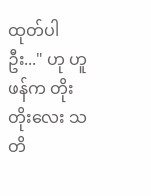ထုတ်ပါဦး..." ဟု ဟူဖန်က တိုးတိုးလေး သတိ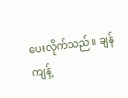ပေးလိုက်သည်။ ချန်ကျန့်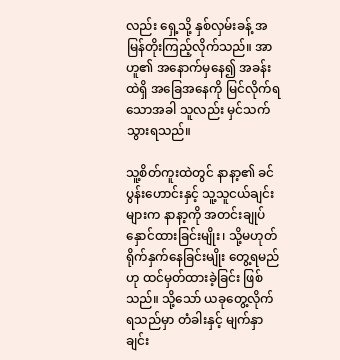လည်း ရှေ့သို့ နှစ်လှမ်းခန့် အမြန်တိုးကြည့်လိုက်သည်။ အာဟူ၏ အနောက်မှနေ၍ အခန်းထဲရှိ အခြေအနေကို မြင်လိုက်ရသောအခါ သူလည်း မှင်သက်သွားရသည်။

သူ့စိတ်ကူးထဲတွင် နာနာ့၏ ခင်ပွန်းဟောင်းနှင့် သူ့သူငယ်ချင်းများက နာနာ့ကို အတင်းချုပ်နှောင်ထားခြင်းမျိုး၊ သို့မဟုတ် ရိုက်နှက်နေခြင်းမျိုး တွေ့ရမည်ဟု ထင်မှတ်ထားခဲ့ခြင်း ဖြစ်သည်။ သို့သော် ယခုတွေ့လိုက်ရသည်မှာ တံခါးနှင့် မျက်နှာချင်း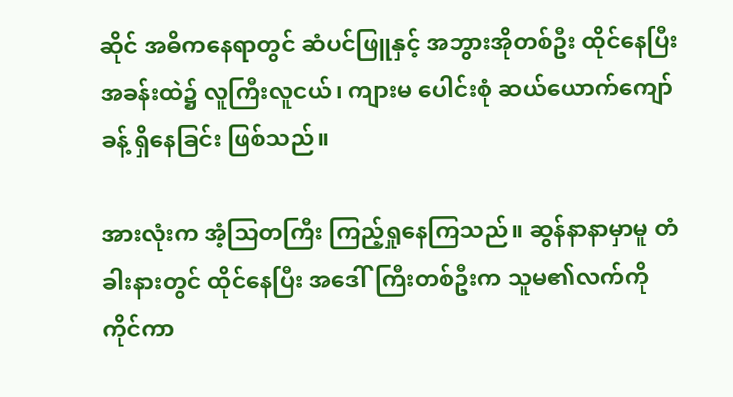ဆိုင် အဓိကနေရာတွင် ဆံပင်ဖြူနှင့် အဘွားအိုတစ်ဦး ထိုင်နေပြီး အခန်းထဲ၌ လူကြီးလူငယ်၊ ကျားမ ပေါင်းစုံ ဆယ်ယောက်ကျော်ခန့် ရှိနေခြင်း ဖြစ်သည်။

အားလုံးက အံ့သြတကြီး ကြည့်ရှုနေကြသည်။ ဆွန်နာနာမှာမူ တံခါးနားတွင် ထိုင်နေပြီး အဒေါ်ကြီးတစ်ဦးက သူမ၏လက်ကို ကိုင်ကာ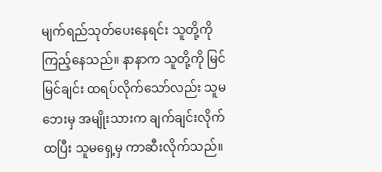မျက်ရည်သုတ်ပေးနေရင်း သူတို့ကို ကြည့်နေသည်။ နာနာက သူတို့ကို မြင်မြင်ချင်း ထရပ်လိုက်သော်လည်း သူမဘေးမှ အမျိုးသားက ချက်ချင်းလိုက်ထပြီး သူမရှေ့မှ ကာဆီးလိုက်သည်။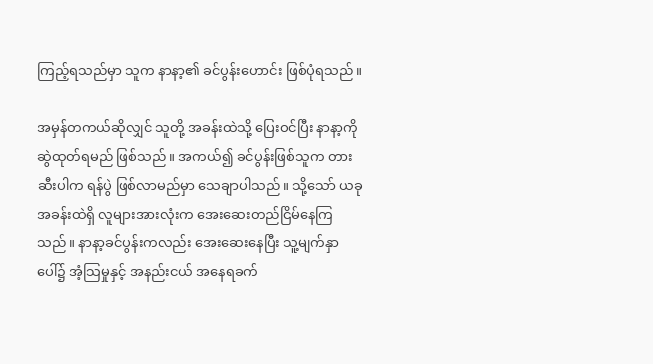ကြည့်ရသည်မှာ သူက နာနာ့၏ ခင်ပွန်းဟောင်း ဖြစ်ပုံရသည်။

အမှန်တကယ်ဆိုလျှင် သူတို့ အခန်းထဲသို့ ပြေးဝင်ပြီး နာနာ့ကို ဆွဲထုတ်ရမည် ဖြစ်သည်။ အကယ်၍ ခင်ပွန်းဖြစ်သူက တားဆီးပါက ရန်ပွဲ ဖြစ်လာမည်မှာ သေချာပါသည်။ သို့သော် ယခု အခန်းထဲရှိ လူများအားလုံးက အေးဆေးတည်ငြိမ်နေကြသည်။ နာနာ့ခင်ပွန်းကလည်း အေးဆေးနေပြီး သူ့မျက်နှာပေါ်၌ အံ့သြမှုနှင့် အနည်းငယ် အနေရခက်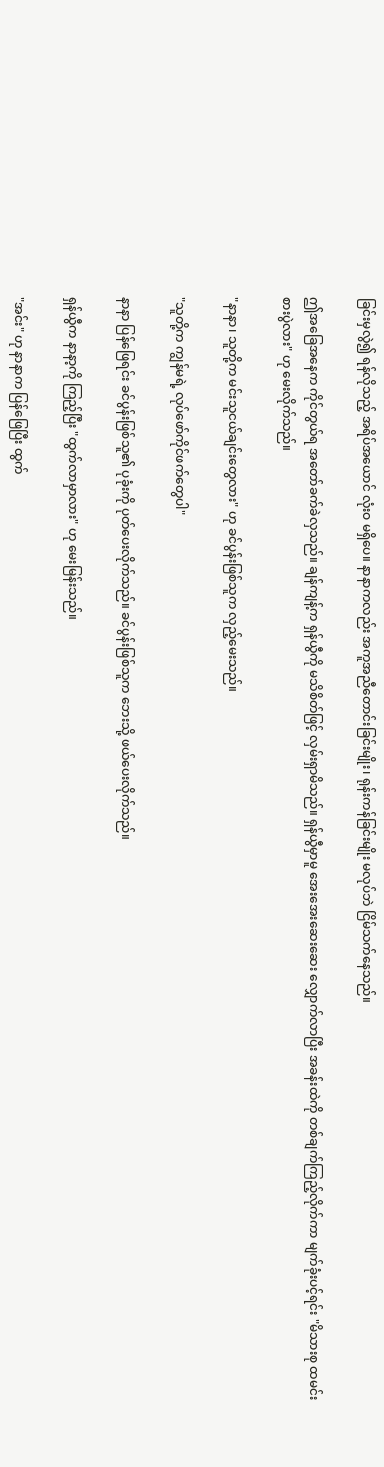ခြင်းမှလွဲ၍ ရန်လိုသည့် အရိပ်အယောင် လုံးဝ မရှိပေ။ နာနာကလည်း အကူအညီတောင်းခြင်းမျိုး၊ ရုန်းကန်ခြင်းမျိုး မလုပ်ဘဲ ငြိမ်သက်နေသည်။

ဤအခြေအနေက ကိုင်တွယ်ရ အတော်ခက်ခဲလှသည်။ ချန်ကျန့်က ရှန်ယွီကို မသိစိတ်ဖြင့် လှမ်းရှာမိသည်။ ရှန်ယွီမှာမူ အေးအေးဆေးဆေး လျှောက်လာပြီး အခန်းထဲကို တစ်ချက်ကြည့်လိုက်ကာ မျက်ခုံးပင့်ရင်း "မိသားစု ထမင်းစားပွဲလား" ဟု မေးလိုက်သည်။

"နာနာ၊ သူတို့က မင်းသူငယ်ချင်းတွေလား" ဟု ခင်ပွန်းဖြစ်သူက လှည့်မေးသည်။

"သူတို့က ကျွန်မရဲ့ လုပ်ဖော်ကိုင်ဖက်တွေပါ"

နာနာ ပြန်ဖြေရင်း ခင်ပွန်းဖြစ်သူ၏ ပုခုံးကို ပုတ်ပေးလိုက်သည်။ ခင်ပွန်းဖြစ်သူက ဘေးသို့ ဖယ်ပေးလိုက်သည်။

ရှန်ယွီက နာနာ့ကို ကြည့်ပြီး "ထွက်လာမှာလား" ဟု မေးမြန်းသည်။

"အင်း" ဟု နာနာက ပြန်ဖြေပြီး ထွက်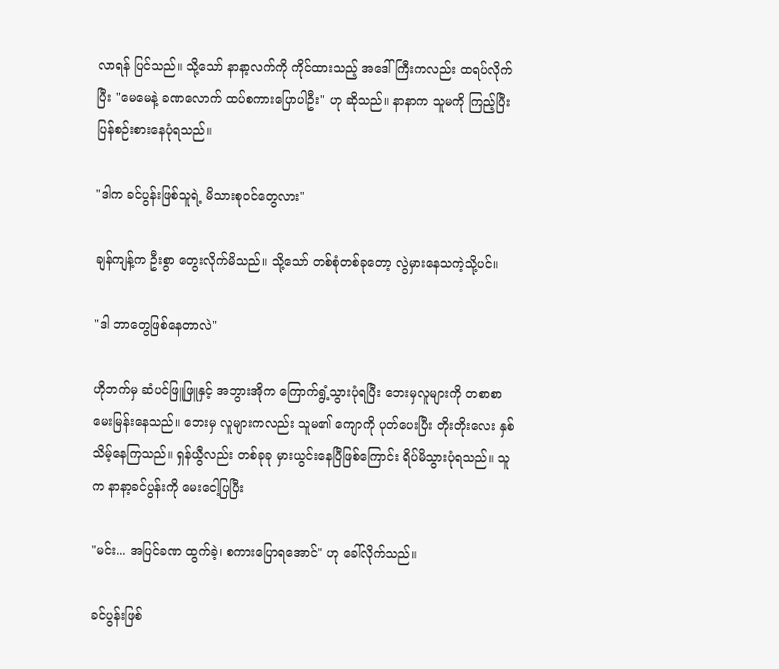လာရန် ပြင်သည်။ သို့သော် နာနာ့လက်ကို ကိုင်ထားသည့် အဒေါ်ကြီးကလည်း ထရပ်လိုက်ပြီး "မေမေနဲ့ ခဏလောက် ထပ်စကားပြောပါဦး" ဟု ဆိုသည်။ နာနာက သူမကို ကြည့်ပြီး ပြန်စဉ်းစားနေပုံရသည်။

"ဒါက ခင်ပွန်းဖြစ်သူရဲ့ မိသားစုဝင်တွေလား"

ချန်ကျန့်က ဦးစွာ တွေးလိုက်မိသည်။ သို့သော် တစ်စုံတစ်ခုတော့ လွဲမှားနေသကဲ့သို့ပင်။

"ဒါ ဘာတွေဖြစ်နေတာလဲ"

ဟိုဘက်မှ ဆံပင်ဖြူဖြူနှင့် အဘွားအိုက ကြောက်ရွံ့သွားပုံရပြီး ဘေးမှလူများကို တစာစာ မေးမြန်းနေသည်။ ဘေးမှ လူများကလည်း သူမ၏ ကျောကို ပုတ်ပေးပြီး တိုးတိုးလေး နှစ်သိမ့်နေကြသည်။ ရှန်ယွီလည်း တစ်ခုခု မှားယွင်းနေပြီဖြစ်ကြောင်း ရိပ်မိသွားပုံရသည်။ သူက နာနာ့ခင်ပွန်းကို မေးငေါ့ပြပြီး

"မင်း... အပြင်ခဏ ထွက်ခဲ့၊ စကားပြောရအောင်" ဟု ခေါ်လိုက်သည်။

ခင်ပွန်းဖြစ်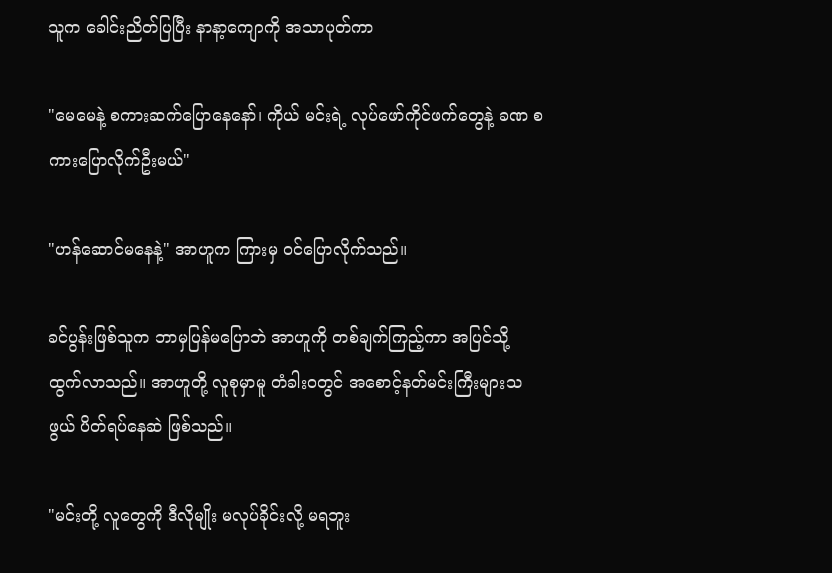သူက ခေါင်းညိတ်ပြပြီး နာနာ့ကျောကို အသာပုတ်ကာ

"မေမေနဲ့ စကားဆက်ပြောနေနော်၊ ကိုယ် မင်းရဲ့ လုပ်ဖော်ကိုင်ဖက်တွေနဲ့ ခဏ စကားပြောလိုက်ဦးမယ်"

"ဟန်ဆောင်မနေနဲ့" အာဟူက ကြားမှ ဝင်ပြောလိုက်သည်။

ခင်ပွန်းဖြစ်သူက ဘာမှပြန်မပြောဘဲ အာဟူကို တစ်ချက်ကြည့်ကာ အပြင်သို့ ထွက်လာသည်။ အာဟူတို့ လူစုမှာမူ တံခါးဝတွင် အစောင့်နတ်မင်းကြီးများသဖွယ် ပိတ်ရပ်နေဆဲ ဖြစ်သည်။

"မင်းတို့ လူတွေကို ဒီလိုမျိုး မလုပ်ခိုင်းလို့ မရဘူး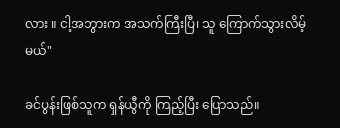လား ။ ငါ့အဘွားက အသက်ကြီးပြီ၊ သူ ကြောက်သွားလိမ့်မယ်"

ခင်ပွန်းဖြစ်သူက ရှန်ယွီကို ကြည့်ပြီး ပြောသည်။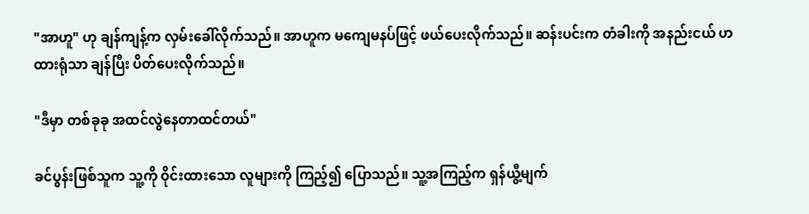"အာဟူ" ဟု ချန်ကျန့်က လှမ်းခေါ်လိုက်သည်။ အာဟူက မကျေမနပ်ဖြင့် ဖယ်ပေးလိုက်သည်။ ဆန်းပင်းက တံခါးကို အနည်းငယ် ဟထားရုံသာ ချန်ပြီး ပိတ်ပေးလိုက်သည်။

"ဒီမှာ တစ်ခုခု အထင်လွဲနေတာထင်တယ်"

ခင်ပွန်းဖြစ်သူက သူ့ကို ဝိုင်းထားသော လူများကို ကြည့်၍ ပြောသည်။ သူ့အကြည့်က ရှန်ယွီ့မျက်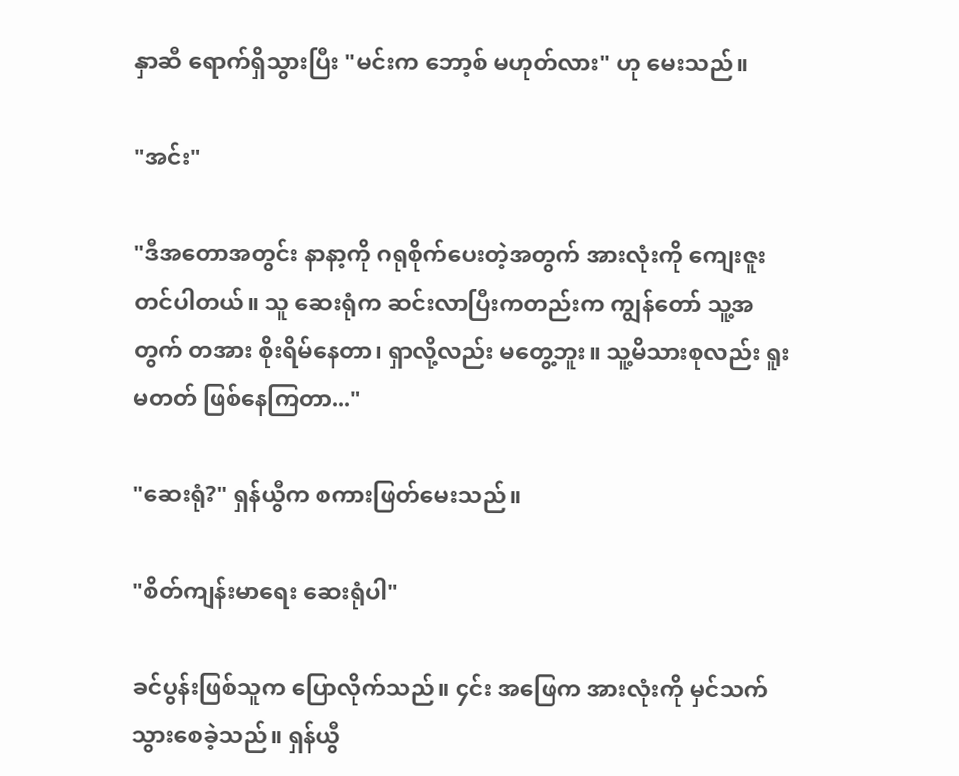နှာဆီ ရောက်ရှိသွားပြီး "မင်းက ဘော့စ် မဟုတ်လား" ဟု မေးသည်။

"အင်း"

"ဒီအတောအတွင်း နာနာ့ကို ဂရုစိုက်ပေးတဲ့အတွက် အားလုံးကို ကျေးဇူးတင်ပါတယ်။ သူ ဆေးရုံက ဆင်းလာပြီးကတည်းက ကျွန်တော် သူ့အတွက် တအား စိုးရိမ်နေတာ၊ ရှာလို့လည်း မတွေ့ဘူး။ သူ့မိသားစုလည်း ရူးမတတ် ဖြစ်နေကြတာ..."

"ဆေးရုံ?" ရှန်ယွီက စကားဖြတ်မေးသည်။

"စိတ်ကျန်းမာရေး ဆေးရုံပါ"

ခင်ပွန်းဖြစ်သူက ပြောလိုက်သည်။ ၄င်း အဖြေက အားလုံးကို မှင်သက်သွားစေခဲ့သည်။ ရှန်ယွီ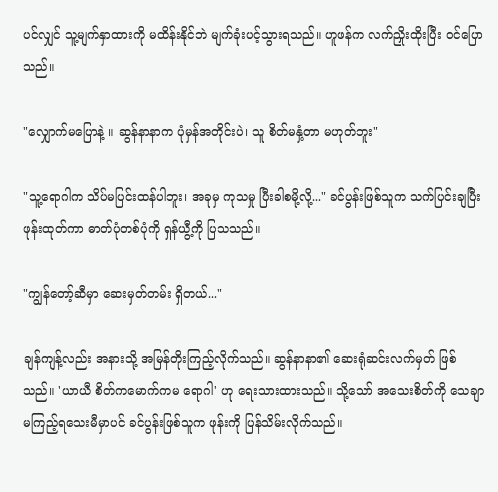ပင်လျှင် သူ့မျက်နှာထားကို မထိန်းနိုင်ဘဲ မျက်ခုံးပင့်သွားရသည်။ ဟူဖန်က လက်ညှိုးထိုးပြီး ဝင်ပြောသည်။

"လျှောက်မပြောနဲ့ ။ ဆွန်နာနာက ပုံမှန်အတိုင်းပဲ၊ သူ စိတ်မနှံ့တာ မဟုတ်ဘူး"

"သူ့ရောဂါက သိပ်မပြင်းထန်ပါဘူး၊ အခုမှ ကုသမှု ပြီးခါစမို့လို့..." ခင်ပွန်းဖြစ်သူက သက်ပြင်းချပြီး ဖုန်းထုတ်ကာ ဓာတ်ပုံတစ်ပုံကို ရှန်ယွီ့ကို ပြသသည်။

"ကျွန်တော့်ဆီမှာ ဆေးမှတ်တမ်း ရှိတယ်..."

ချန်ကျန့်လည်း အနားသို့ အမြန်တိုးကြည့်လိုက်သည်။ ဆွန်နာနာ၏ ဆေးရုံဆင်းလက်မှတ် ဖြစ်သည်။ 'ယာယီ စိတ်ကမောက်ကမ ရောဂါ' ဟု ရေးသားထားသည်။ သို့သော် အသေးစိတ်ကို သေချာမကြည့်ရသေးမီမှာပင် ခင်ပွန်းဖြစ်သူက ဖုန်းကို ပြန်သိမ်းလိုက်သည်။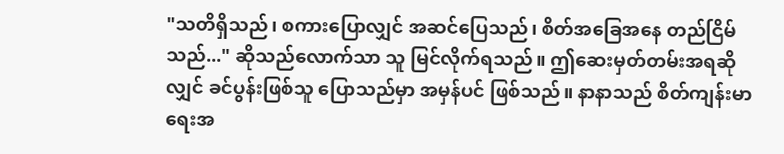"သတိရှိသည်၊ စကားပြောလျှင် အဆင်ပြေသည်၊ စိတ်အခြေအနေ တည်ငြိမ်သည်..." ဆိုသည်လောက်သာ သူ မြင်လိုက်ရသည်။ ဤဆေးမှတ်တမ်းအရဆိုလျှင် ခင်ပွန်းဖြစ်သူ ပြောသည်မှာ အမှန်ပင် ဖြစ်သည်။ နာနာသည် စိတ်ကျန်းမာရေးအ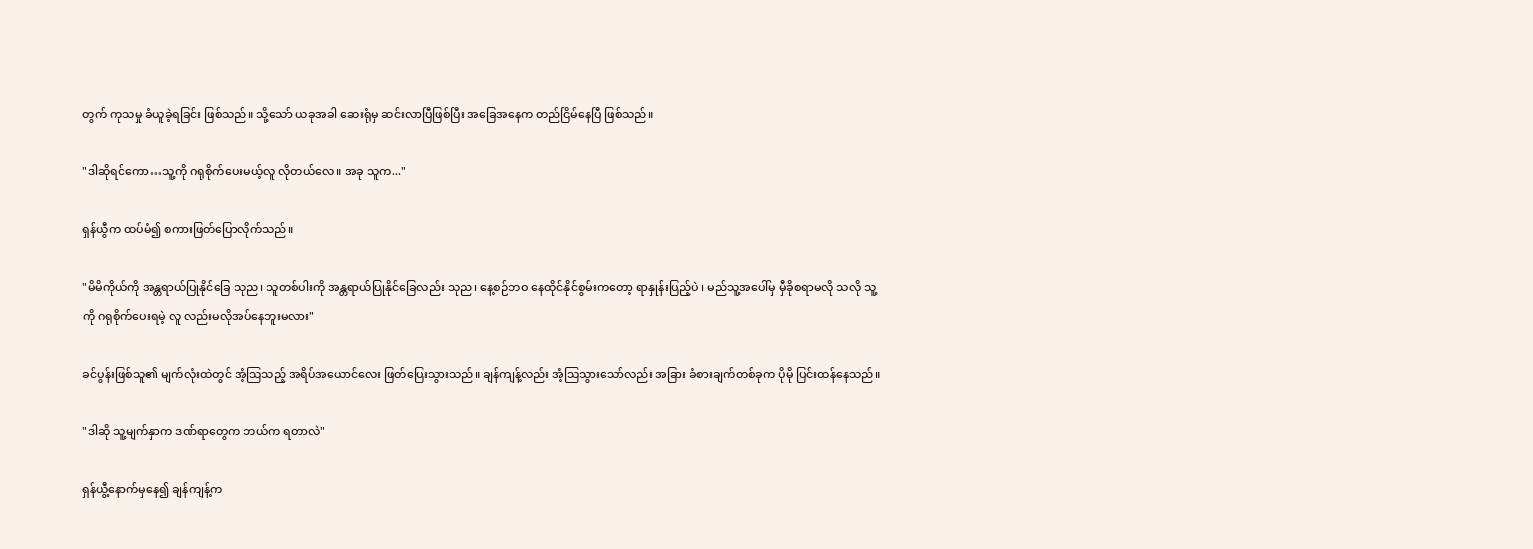တွက် ကုသမှု ခံယူခဲ့ရခြင်း ဖြစ်သည်။ သို့သော် ယခုအခါ ဆေးရုံမှ ဆင်းလာပြီဖြစ်ပြီး အခြေအနေက တည်ငြိမ်နေပြီ ဖြစ်သည်။

"ဒါဆိုရင်ကော…သူ့ကို ဂရုစိုက်ပေးမယ့်လူ လိုတယ်လေ။ အခု သူက..."

ရှန်ယွီက ထပ်မံ၍ စကားဖြတ်ပြောလိုက်သည်။

"မိမိကိုယ်ကို အန္တရာယ်ပြုနိုင်ခြေ သုည၊ သူတစ်ပါးကို အန္တရာယ်ပြုနိုင်ခြေလည်း သုည၊ နေ့စဉ်ဘဝ နေထိုင်နိုင်စွမ်းကတော့ ရာနှုန်းပြည့်ပဲ ၊ မည်သူ့အပေါ်မှ မှီခိုစရာမလို သလို သူ့ကို ဂရုစိုက်ပေးရမဲ့ လူ လည်းမလိုအပ်နေဘူးမလား"

ခင်ပွန်းဖြစ်သူ၏ မျက်လုံးထဲတွင် အံ့သြသည့် အရိပ်အယောင်လေး ဖြတ်ပြေးသွားသည်။ ချန်ကျန့်လည်း အံ့သြသွားသော်လည်း အခြား ခံစားချက်တစ်ခုက ပိုမို ပြင်းထန်နေသည်။

"ဒါဆို သူ့မျက်နှာက ဒဏ်ရာတွေက ဘယ်က ရတာလဲ"

ရှန်ယွီ့နောက်မှနေ၍ ချန်ကျန့်က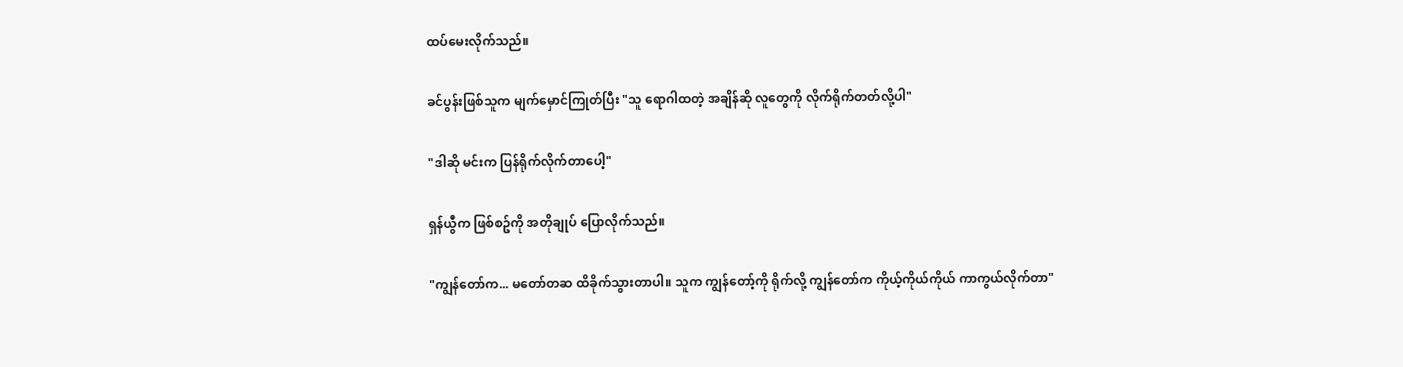ထပ်မေးလိုက်သည်။

ခင်ပွန်းဖြစ်သူက မျက်မှောင်ကြုတ်ပြီး "သူ ရောဂါထတဲ့ အချိန်ဆို လူတွေကို လိုက်ရိုက်တတ်လို့ပါ"

"ဒါဆို မင်းက ပြန်ရိုက်လိုက်တာပေါ့"

ရှန်ယွီက ဖြစ်စဥ်ကို အတိုချုပ် ပြောလိုက်သည်။

"ကျွန်တော်က... မတော်တဆ ထိခိုက်သွားတာပါ။ သူက ကျွန်တော့်ကို ရိုက်လို့ ကျွန်တော်က ကိုယ့်ကိုယ်ကိုယ် ကာကွယ်လိုက်တာ"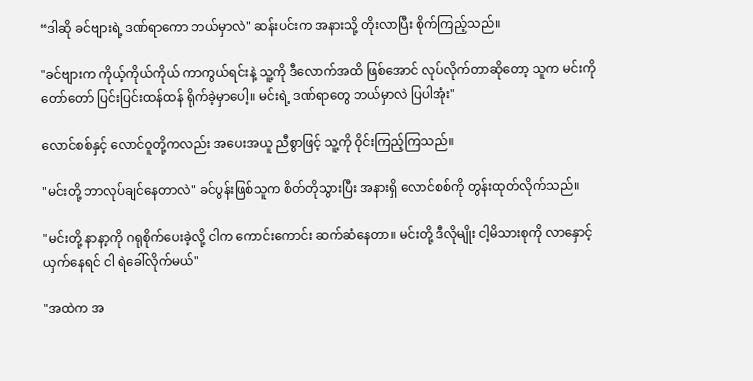“ဒါဆို ခင်ဗျားရဲ့ ဒဏ်ရာကော ဘယ်မှာလဲ" ဆန်းပင်းက အနားသို့ တိုးလာပြီး စိုက်ကြည့်သည်။

"ခင်ဗျားက ကိုယ့်ကိုယ်ကိုယ် ကာကွယ်ရင်းနဲ့ သူ့ကို ဒီလောက်အထိ ဖြစ်အောင် လုပ်လိုက်တာဆိုတော့ သူက မင်းကို တော်တော် ပြင်းပြင်းထန်ထန် ရိုက်ခဲ့မှာပေါ့။ မင်းရဲ့ ဒဏ်ရာတွေ ဘယ်မှာလဲ ပြပါအုံး"

လောင်စစ်နှင့် လောင်ဝူတို့ကလည်း အပေးအယူ ညီစွာဖြင့် သူ့ကို ဝိုင်းကြည့်ကြသည်။

"မင်းတို့ ဘာလုပ်ချင်နေတာလဲ" ခင်ပွန်းဖြစ်သူက စိတ်တိုသွားပြီး အနားရှိ လောင်စစ်ကို တွန်းထုတ်လိုက်သည်။

"မင်းတို့ နာနာ့ကို ဂရုစိုက်ပေးခဲ့လို့ ငါက ကောင်းကောင်း ဆက်ဆံနေတာ။ မင်းတို့ ဒီလိုမျိုး ငါ့မိသားစုကို လာနှောင့်ယှက်နေရင် ငါ ရဲခေါ်လိုက်မယ်"

"အထဲက အ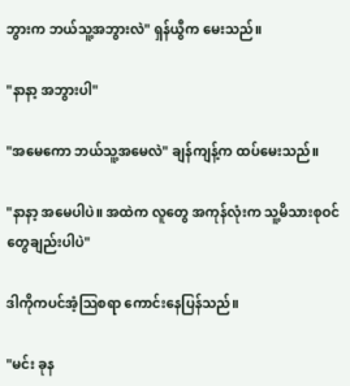ဘွားက ဘယ်သူ့အဘွားလဲ" ရှန်ယွီက မေးသည်။

"နာနာ့ အဘွားပါ"

"အမေကော ဘယ်သူ့အမေလဲ" ချန်ကျန့်က ထပ်မေးသည်။

"နာနာ့ အမေပါပဲ။ အထဲက လူတွေ အကုန်လုံးက သူ့မိသားစုဝင်တွေချည်းပါပဲ"

ဒါကိုကပင်အံ့သြစရာ ကောင်းနေပြန်သည်။

"မင်း ခုန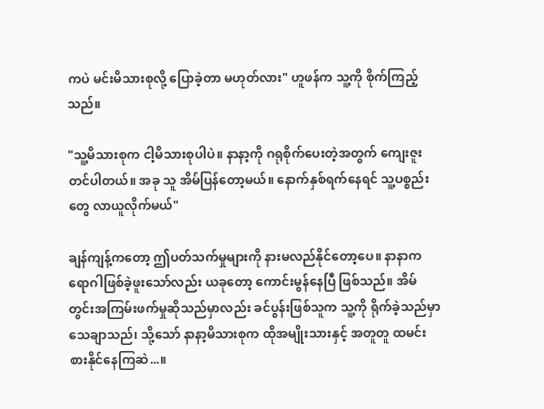ကပဲ မင်းမိသားစုလို့ ပြောခဲ့တာ မဟုတ်လား" ဟူဖန်က သူ့ကို စိုက်ကြည့်သည်။

"သူ့မိသားစုက ငါ့မိသားစုပါပဲ။ နာနာ့ကို ဂရုစိုက်ပေးတဲ့အတွက် ကျေးဇူးတင်ပါတယ်။ အခု သူ အိမ်ပြန်တော့မယ်။ နောက်နှစ်ရက်နေရင် သူ့ပစ္စည်းတွေ လာယူလိုက်မယ်"

ချန်ကျန့်ကတော့ ဤပတ်သက်မှုများကို နားမလည်နိုင်တော့ပေ။ နာနာက ရောဂါဖြစ်ခဲ့ဖူးသော်လည်း ယခုတော့ ကောင်းမွန်နေပြီ ဖြစ်သည်။ အိမ်တွင်းအကြမ်းဖက်မှုဆိုသည်မှာလည်း ခင်ပွန်းဖြစ်သူက သူ့ကို ရိုက်ခဲ့သည်မှာ သေချာသည်၊ သို့သော် နာနာ့မိသားစုက ထိုအမျိုးသားနှင့် အတူတူ ထမင်းစားနိုင်နေကြဆဲ...။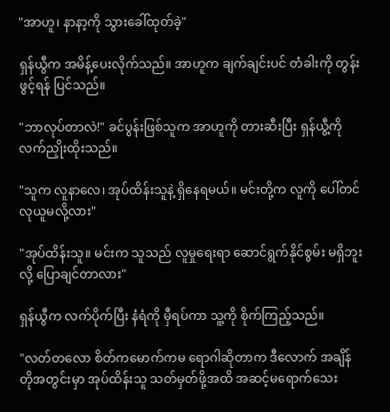"အာဟူ၊ နာနာ့ကို သွားခေါ်ထုတ်ခဲ့"

ရှန်ယွီက အမိန့်ပေးလိုက်သည်။ အာဟူက ချက်ချင်းပင် တံခါးကို တွန်းဖွင့်ရန် ပြင်သည်။

"ဘာလုပ်တာလဲ!" ခင်ပွန်းဖြစ်သူက အာဟူကို တားဆီးပြီး ရှန်ယွီ့ကို လက်ညှိုးထိုးသည်။

"သူက လူနာလေ၊ အုပ်ထိန်းသူနဲ့ ရှိနေရမယ်။ မင်းတို့က လူကို ပေါ်တင် လုယူမလို့လား"

"အုပ်ထိန်းသူ။ မင်းက သူသည် လူမှုရေးရာ ဆောင်ရွက်နိုင်စွမ်း မရှိဘူးလို့ ပြောချင်တာလား"

ရှန်ယွီက လက်ပိုက်ပြီး နံရံကို မှီရပ်ကာ သူ့ကို စိုက်ကြည့်သည်။

"လတ်တလော စိတ်ကမောက်ကမ ရောဂါဆိုတာက ဒီလောက် အချိန်တိုအတွင်းမှာ အုပ်ထိန်းသူ သတ်မှတ်ဖို့အထိ အဆင့်မရောက်သေး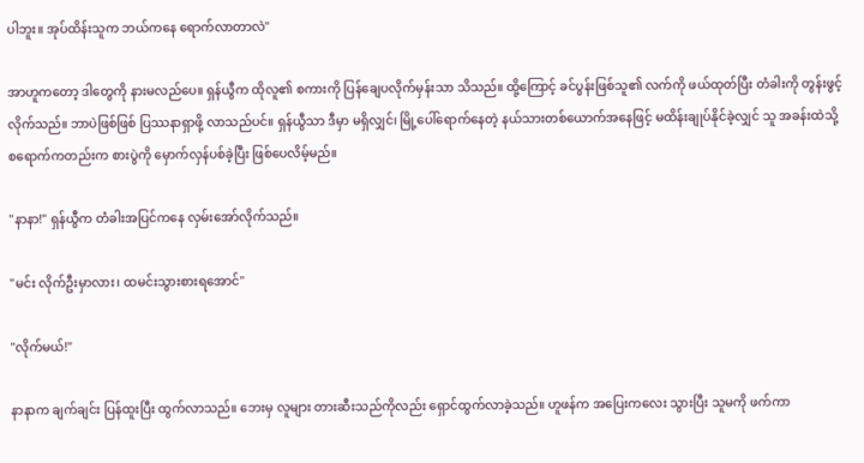ပါဘူး။ အုပ်ထိန်းသူက ဘယ်ကနေ ရောက်လာတာလဲ"

အာဟူကတော့ ဒါတွေကို နားမလည်ပေ။ ရှန်ယွီက ထိုလူ၏ စကားကို ပြန်ချေပလိုက်မှန်းသာ သိသည်။ ထို့ကြောင့် ခင်ပွန်းဖြစ်သူ၏ လက်ကို ဖယ်ထုတ်ပြီး တံခါးကို တွန်းဖွင့်လိုက်သည်။ ဘာပဲဖြစ်ဖြစ် ပြဿနာရှာဖို့ လာသည်ပင်။ ရှန်ယွီသာ ဒီမှာ မရှိလျှင်၊ မြို့ပေါ်ရောက်နေတဲ့ နယ်သားတစ်ယောက်အနေဖြင့် မထိန်းချုပ်နိုင်ခဲ့လျှင် သူ အခန်းထဲသို့ စရောက်ကတည်းက စားပွဲကို မှောက်လှန်ပစ်ခဲ့ပြီး ဖြစ်ပေလိမ့်မည်။

"နာနာ!" ရှန်ယွီက တံခါးအပြင်ကနေ လှမ်းအော်လိုက်သည်။

"မင်း လိုက်ဦးမှာလား၊ ထမင်းသွားစားရအောင်"

"လိုက်မယ်!"

နာနာက ချက်ချင်း ပြန်ထူးပြီး ထွက်လာသည်။ ဘေးမှ လူများ တားဆီးသည်ကိုလည်း ရှောင်ထွက်လာခဲ့သည်။ ဟူဖန်က အပြေးကလေး သွားပြီး သူမကို ဖက်ကာ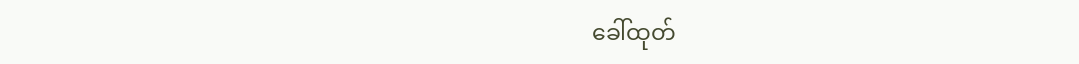ခေါ်ထုတ်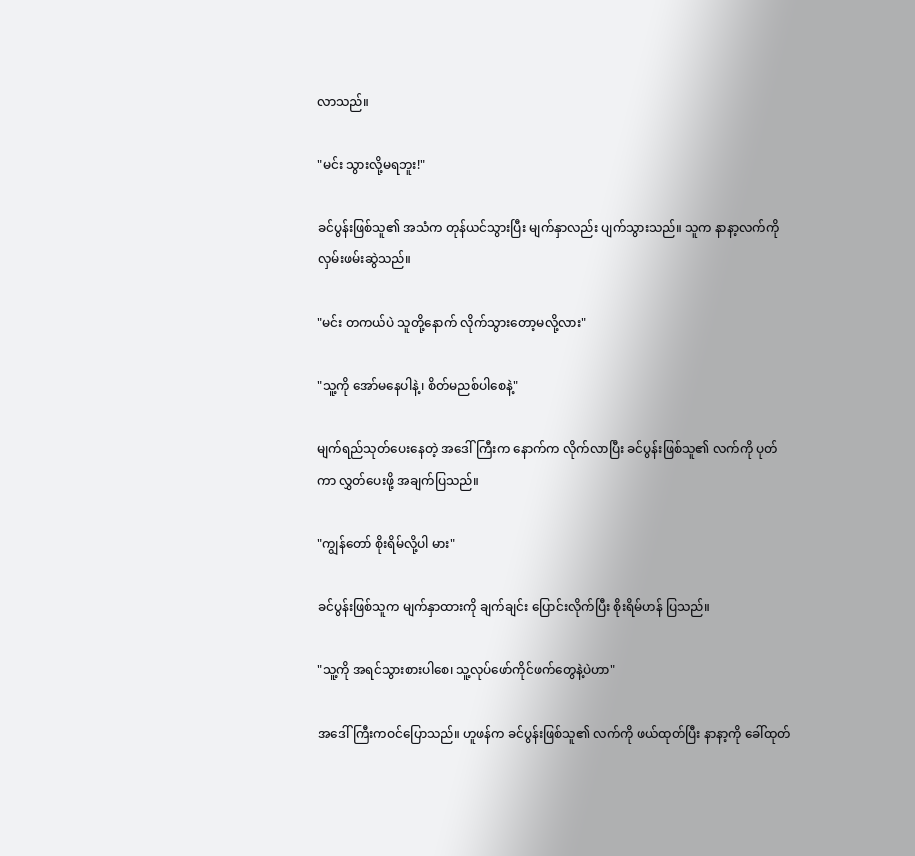လာသည်။

"မင်း သွားလို့မရဘူး!"

ခင်ပွန်းဖြစ်သူ၏ အသံက တုန်ယင်သွားပြီး မျက်နှာလည်း ပျက်သွားသည်။ သူက နာနာ့လက်ကို လှမ်းဖမ်းဆွဲသည်။

"မင်း တကယ်ပဲ သူတို့နောက် လိုက်သွားတော့မလို့လား"

"သူ့ကို အော်မနေပါနဲ့၊ စိတ်မညစ်ပါစေနဲ့"

မျက်ရည်သုတ်ပေးနေတဲ့ အဒေါ်ကြီးက နောက်က လိုက်လာပြီး ခင်ပွန်းဖြစ်သူ၏ လက်ကို ပုတ်ကာ လွှတ်ပေးဖို့ အချက်ပြသည်။

"ကျွန်တော် စိုးရိမ်လို့ပါ မား"

ခင်ပွန်းဖြစ်သူက မျက်နှာထားကို ချက်ချင်း ပြောင်းလိုက်ပြီး စိုးရိမ်ဟန် ပြသည်။

"သူ့ကို အရင်သွားစားပါစေ၊ သူ့လုပ်ဖော်ကိုင်ဖက်တွေနဲ့ပဲဟာ"

အဒေါ်ကြီးကဝင်ပြောသည်။ ဟူဖန်က ခင်ပွန်းဖြစ်သူ၏ လက်ကို ဖယ်ထုတ်ပြီး နာနာ့ကို ခေါ်ထုတ်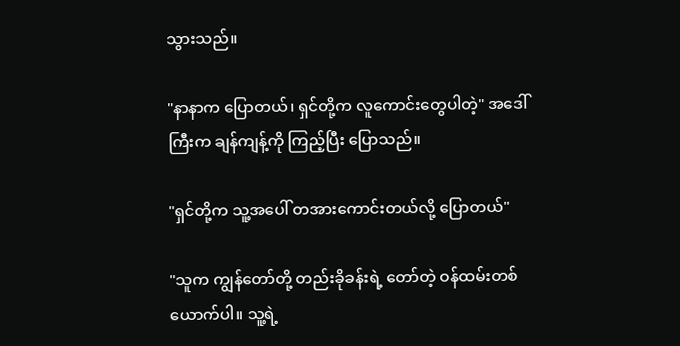သွားသည်။

"နာနာက ပြောတယ်၊ ရှင်တို့က လူကောင်းတွေပါတဲ့" အဒေါ်ကြီးက ချန်ကျန့်ကို ကြည့်ပြီး ပြောသည်။

"ရှင်တို့က သူ့အပေါ် တအားကောင်းတယ်လို့ ပြောတယ်"

"သူက ကျွန်တော်တို့ တည်းခိုခန်းရဲ့ တော်တဲ့ ဝန်ထမ်းတစ်ယောက်ပါ။ သူ့ရဲ့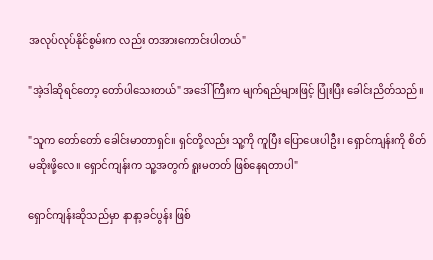အလုပ်လုပ်နိုင်စွမ်းက လည်း တအားကောင်းပါတယ်"

"အဲ့ဒါဆိုရင်တော့ တော်ပါသေးတယ်" အဒေါ်ကြီးက မျက်ရည်များဖြင့် ပြုံးပြီး ခေါင်းညိတ်သည်။

"သူက တော်တော် ခေါင်းမာတာရှင်။ ရှင်တို့လည်း သူ့ကို ကူပြီး ပြောပေးပါဦး၊ ရှောင်ကျန်းကို စိတ်မဆိုးဖို့လေ။ ရှောင်ကျန်းက သူ့အတွက် ရူးမတတ် ဖြစ်နေရတာပါ"

ရှောင်ကျန်းဆိုသည်မှာ နာနာ့ခင်ပွန်း ဖြစ်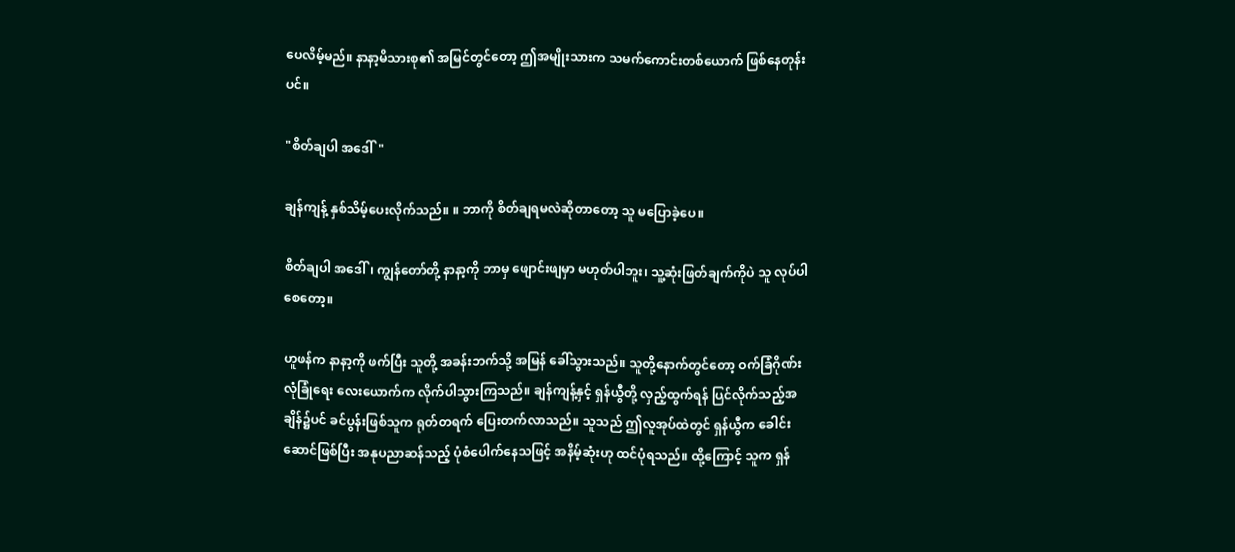ပေလိမ့်မည်။ နာနာ့မိသားစု၏ အမြင်တွင်တော့ ဤအမျိုးသားက သမက်ကောင်းတစ်ယောက် ဖြစ်နေတုန်းပင်။

"စိတ်ချပါ အဒေါ်"

ချန်ကျန့် နှစ်သိမ့်ပေးလိုက်သည်။ ။ ဘာကို စိတ်ချရမလဲဆိုတာတော့ သူ မပြောခဲ့ပေ။

စိတ်ချပါ အဒေါ်၊ ကျွန်တော်တို့ နာနာ့ကို ဘာမှ ဖျောင်းဖျမှာ မဟုတ်ပါဘူး၊ သူ့ဆုံးဖြတ်ချက်ကိုပဲ သူ လုပ်ပါစေတော့။

ဟူဖန်က နာနာ့ကို ဖက်ပြီး သူတို့ အခန်းဘက်သို့ အမြန် ခေါ်သွားသည်။ သူတို့နောက်တွင်တော့ ဝက်ခြံဂိုဏ်း လုံခြုံရေး လေးယောက်က လိုက်ပါသွားကြသည်။ ချန်ကျန့်နှင့် ရှန်ယွီတို့ လှည့်ထွက်ရန် ပြင်လိုက်သည့်အချိန်၌ပင် ခင်ပွန်းဖြစ်သူက ရုတ်တရက် ပြေးတက်လာသည်။ သူသည် ဤလူအုပ်ထဲတွင် ရှန်ယွီက ခေါင်းဆောင်ဖြစ်ပြီး အနုပညာဆန်သည့် ပုံစံပေါက်နေသဖြင့် အနိမ့်ဆုံးဟု ထင်ပုံရသည်။ ထို့ကြောင့် သူက ရှန်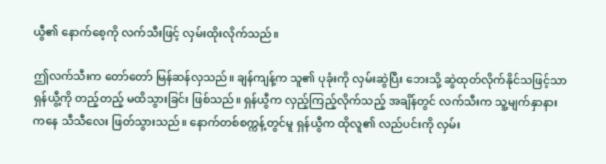ယွီ၏ နောက်စေ့ကို လက်သီးဖြင့် လှမ်းထိုးလိုက်သည်။

ဤလက်သီးက တော်တော် မြန်ဆန်လှသည်။ ချန်ကျန့်က သူ၏ ပုခုံးကို လှမ်းဆွဲပြီး ဘေးသို့ ဆွဲထုတ်လိုက်နိုင်သဖြင့်သာ ရှန်ယွီ့ကို တည့်တည့် မထိသွားခြင်း ဖြစ်သည်။ ရှန်ယွီက လှည့်ကြည့်လိုက်သည့် အချိန်တွင် လက်သီးက သူ့မျက်နှာနားကနေ သီသီလေး ဖြတ်သွားသည်။ နောက်တစ်စက္ကန့်တွင်မူ ရှန်ယွီက ထိုလူ၏ လည်ပင်းကို လှမ်း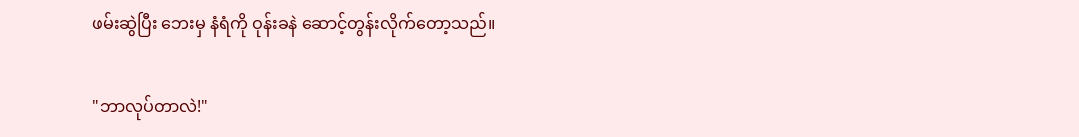ဖမ်းဆွဲပြီး ဘေးမှ နံရံကို ဝုန်းခနဲ ဆောင့်တွန်းလိုက်တော့သည်။

"ဘာလုပ်တာလဲ!"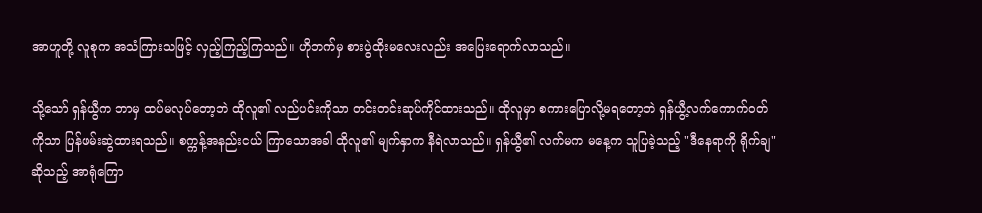အာဟူတို့ လူစုက အသံကြားသဖြင့် လှည့်ကြည့်ကြသည်။ ဟိုဘက်မှ စားပွဲထိုးမလေးလည်း အပြေးရောက်လာသည်။

သို့သော် ရှန်ယွီက ဘာမှ ထပ်မလုပ်တော့ဘဲ ထိုလူ၏ လည်ပင်းကိုသာ တင်းတင်းဆုပ်ကိုင်ထားသည်။ ထိုလူမှာ စကားပြောလို့မရတော့ဘဲ ရှန်ယွီ့လက်ကောက်ဝတ်ကိုသာ ပြန်ဖမ်းဆွဲထားရသည်။ စက္ကန့်အနည်းငယ် ကြာသောအခါ ထိုလူ၏ မျက်နှာက နီရဲလာသည်။ ရှန်ယွီ၏ လက်မက မနေ့က သူပြခဲ့သည့် "ဒီနေရာကို ရိုက်ချ" ဆိုသည့် အာရုံကြော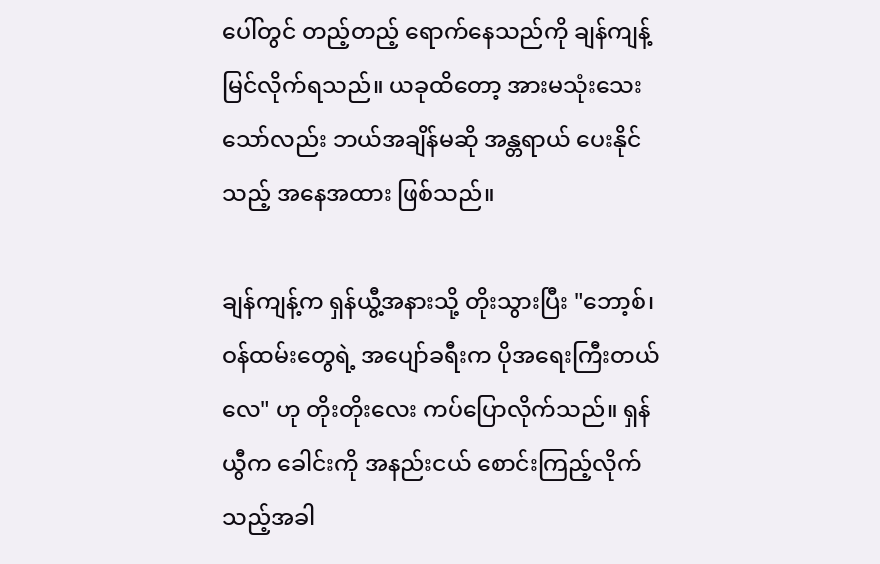ပေါ်တွင် တည့်တည့် ရောက်နေသည်ကို ချန်ကျန့် မြင်လိုက်ရသည်။ ယခုထိတော့ အားမသုံးသေးသော်လည်း ဘယ်အချိန်မဆို အန္တရာယ် ပေးနိုင်သည့် အနေအထား ဖြစ်သည်။

ချန်ကျန့်က ရှန်ယွီ့အနားသို့ တိုးသွားပြီး "ဘော့စ်၊ ဝန်ထမ်းတွေရဲ့ အပျော်ခရီးက ပိုအရေးကြီးတယ်လေ" ဟု တိုးတိုးလေး ကပ်ပြောလိုက်သည်။ ရှန်ယွီက ခေါင်းကို အနည်းငယ် စောင်းကြည့်လိုက်သည့်အခါ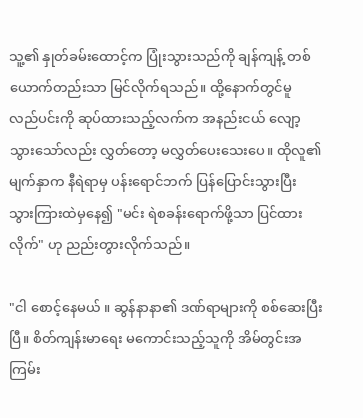သူ့၏ နှုတ်ခမ်းထောင့်က ပြုံးသွားသည်ကို ချန်ကျန့် တစ်ယောက်တည်းသာ မြင်လိုက်ရသည်။ ထို့နောက်တွင်မူ လည်ပင်းကို ဆုပ်ထားသည့်လက်က အနည်းငယ် လျော့သွားသော်လည်း လွှတ်တော့ မလွှတ်ပေးသေးပေ။ ထိုလူ၏ မျက်နှာက နီရဲရာမှ ပန်းရောင်ဘက် ပြန်ပြောင်းသွားပြီး သွားကြားထဲမှနေ၍ "မင်း ရဲစခန်းရောက်ဖို့သာ ပြင်ထားလိုက်" ဟု ညည်းတွားလိုက်သည်။

"ငါ စောင့်နေမယ် ။ ဆွန်နာနာ၏ ဒဏ်ရာများကို စစ်ဆေးပြီးပြီ။ စိတ်ကျန်းမာရေး မကောင်းသည့်သူကို အိမ်တွင်းအကြမ်း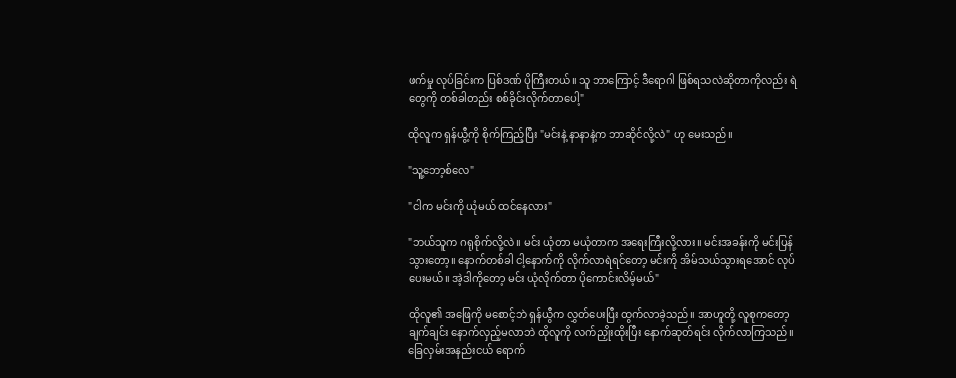ဖက်မှု လုပ်ခြင်းက ပြစ်ဒဏ် ပိုကြီးတယ်။ သူ ဘာကြောင့် ဒီရောဂါ ဖြစ်ရသလဲဆိုတာကိုလည်း ရဲတွေကို တစ်ခါတည်း စစ်ခိုင်းလိုက်တာပေါ့"

ထိုလူက ရှန်ယွီ့ကို စိုက်ကြည့်ပြီး "မင်းနဲ့ နာနာနဲ့က ဘာဆိုင်လို့လဲ" ဟု မေးသည်။

"သူ့ဘော့စ်လေ"

"ငါက မင်းကို ယုံမယ် ထင်နေလား"

"ဘယ်သူက ဂရုစိုက်လို့လဲ။ မင်း ယုံတာ မယုံတာက အရေးကြီးလို့လား။ မင်းအခန်းကို မင်းပြန်သွားတော့။ နောက်တစ်ခါ ငါ့နောက်ကို လိုက်လာရဲရင်တော့ မင်းကို အိမ်သယ်သွားရအောင် လုပ်ပေးမယ်။ အဲ့ဒါကိုတော့ မင်း ယုံလိုက်တာ ပိုကောင်းလိမ့်မယ်"

ထိုလူ၏ အဖြေကို မစောင့်ဘဲ ရှန်ယွီက လွှတ်ပေးပြီး ထွက်လာခဲ့သည်။ အာဟူတို့ လူစုကတော့ ချက်ချင်း နောက်လှည့်မလာဘဲ ထိုလူကို လက်ညှိုးထိုးပြီး နောက်ဆုတ်ရင်း လိုက်လာကြသည်။ ခြေလှမ်းအနည်းငယ် ရောက်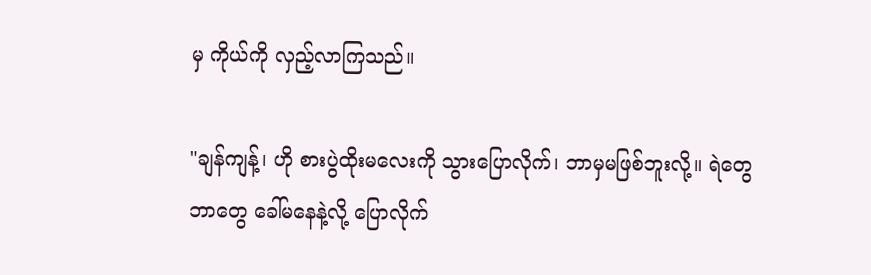မှ ကိုယ်ကို လှည့်လာကြသည်။

"ချန်ကျန့်၊ ဟို စားပွဲထိုးမလေးကို သွားပြောလိုက်၊ ဘာမှမဖြစ်ဘူးလို့။ ရဲတွေ ဘာတွေ ခေါ်မနေနဲ့လို့ ပြောလိုက်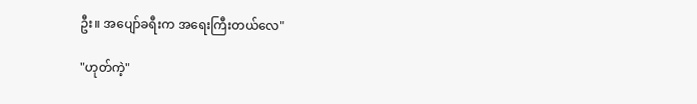ဦး။ အပျော်ခရီးက အရေးကြီးတယ်လေ"

"ဟုတ်ကဲ့"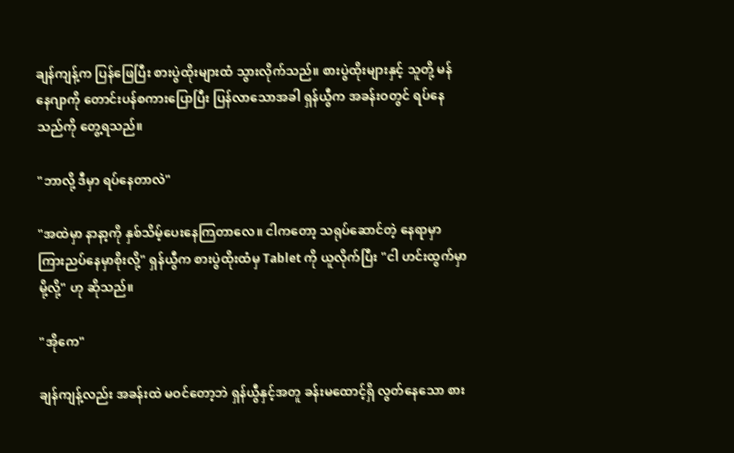ချန်ကျန့်က ပြန်ဖြေပြီး စားပွဲထိုးများထံ သွားလိုက်သည်။ စားပွဲထိုးများနှင့် သူတို့ မန်နေဂျာကို တောင်းပန်စကားပြောပြီး ပြန်လာသောအခါ ရှန်ယွီက အခန်းဝတွင် ရပ်နေသည်ကို တွေ့ရသည်။

"ဘာလို့ ဒီမှာ ရပ်နေတာလဲ"

"အထဲမှာ နာနာ့ကို နှစ်သိမ့်ပေးနေကြတာလေ။ ငါကတော့ သရုပ်ဆောင်တဲ့ နေရာမှာ ကြားညပ်နေမှာစိုးလို့" ရှန်ယွီက စားပွဲထိုးထံမှ Tablet ကို ယူလိုက်ပြီး "ငါ ဟင်းထွက်မှာမို့လို့" ဟု ဆိုသည်။

"အိုကေ"

ချန်ကျန့်လည်း အခန်းထဲ မဝင်တော့ဘဲ ရှန်ယွီနှင့်အတူ ခန်းမထောင့်ရှိ လွတ်နေသော စား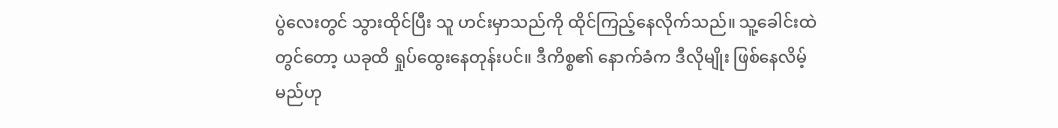ပွဲလေးတွင် သွားထိုင်ပြီး သူ ဟင်းမှာသည်ကို ထိုင်ကြည့်နေလိုက်သည်။ သူ့ခေါင်းထဲတွင်တော့ ယခုထိ ရှုပ်ထွေးနေတုန်းပင်။ ဒီကိစ္စ၏ နောက်ခံက ဒီလိုမျိုး ဖြစ်နေလိမ့်မည်ဟု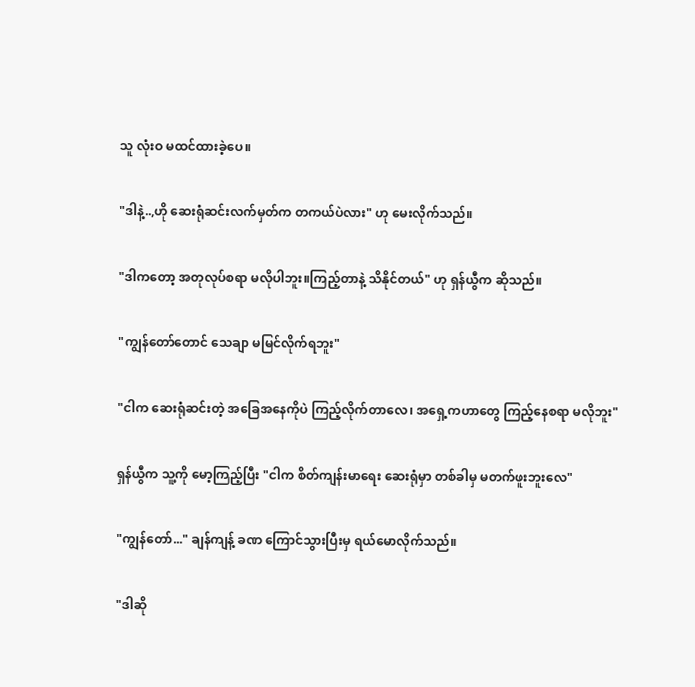သူ လုံးဝ မထင်ထားခဲ့ပေ။

"ဒါနဲ့..,ဟို ဆေးရုံဆင်းလက်မှတ်က တကယ်ပဲလား" ဟု မေးလိုက်သည်။

"ဒါကတော့ အတုလုပ်စရာ မလိုပါဘူး။ကြည့်တာနဲ့ သိနိုင်တယ်" ဟု ရှန်ယွီက ဆိုသည်။

"ကျွန်တော်တောင် သေချာ မမြင်လိုက်ရဘူး"

"ငါက ဆေးရုံဆင်းတဲ့ အခြေအနေကိုပဲ ကြည့်လိုက်တာလေ၊ အရှေ့ကဟာတွေ ကြည့်နေစရာ မလိုဘူး"

ရှန်ယွီက သူ့ကို မော့ကြည့်ပြီး "ငါက စိတ်ကျန်းမာရေး ဆေးရုံမှာ တစ်ခါမှ မတက်ဖူးဘူးလေ"

"ကျွန်တော်..." ချန်ကျန့် ခဏ ကြောင်သွားပြီးမှ ရယ်မောလိုက်သည်။

"ဒါဆို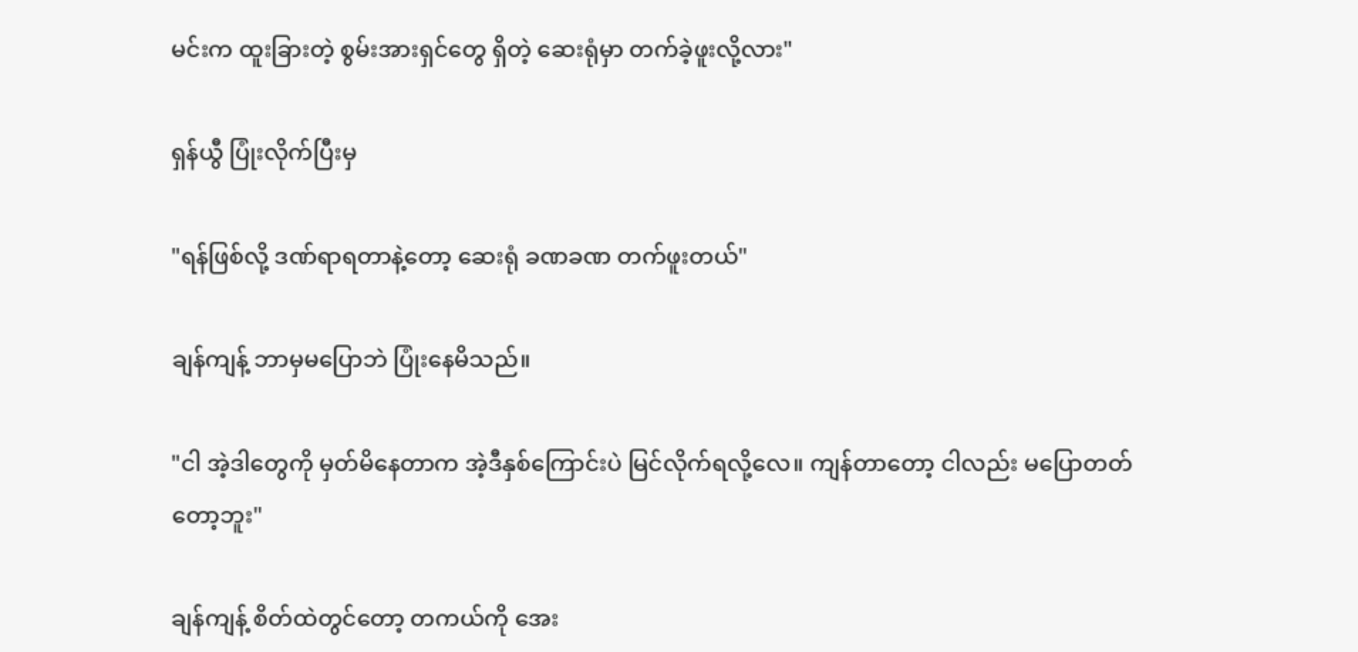မင်းက ထူးခြားတဲ့ စွမ်းအားရှင်တွေ ရှိတဲ့ ဆေးရုံမှာ တက်ခဲ့ဖူးလို့လား"

ရှန်ယွီ ပြုံးလိုက်ပြီးမှ

"ရန်ဖြစ်လို့ ဒဏ်ရာရတာနဲ့တော့ ဆေးရုံ ခဏခဏ တက်ဖူးတယ်"

ချန်ကျန့် ဘာမှမပြောဘဲ ပြုံးနေမိသည်။

"ငါ အဲ့ဒါတွေကို မှတ်မိနေတာက အဲ့ဒီနှစ်ကြောင်းပဲ မြင်လိုက်ရလို့လေ။ ကျန်တာတော့ ငါလည်း မပြောတတ်တော့ဘူး"

ချန်ကျန့် စိတ်ထဲတွင်တော့ တကယ်ကို အေး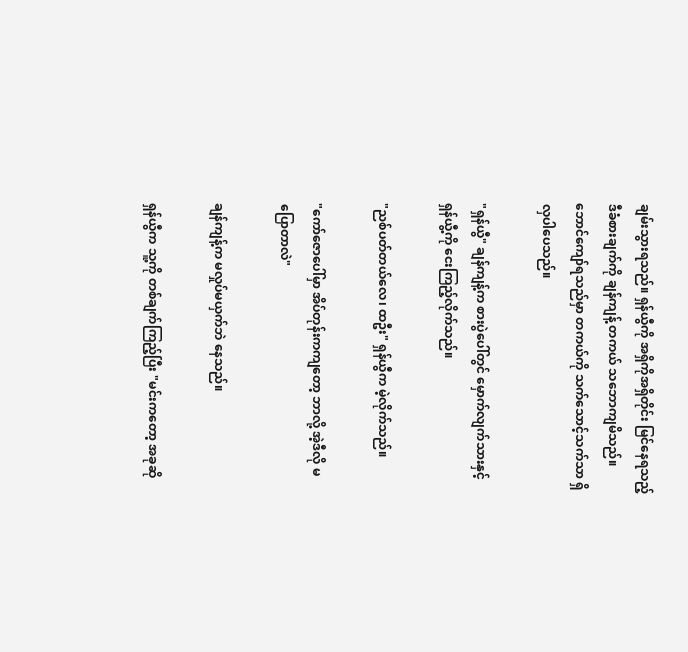ချမ်းသွားရသည်။ ရှန်ယွီကို အရှိကိုအရှိတိုင်း မြင်နေရသည့် ဒီခံစားချက်ကို ချန်ကျန့် တကယ် သဘောကျမိသည်။ ဘောင်ကျော်ရသည်မှာ တကယ်ကို သက်သောင့်သက်သာ ရှိလှပါပေသည်။

"ရှန်ယွီ" ချန်ကျန့်က စားပွဲပေါ်တွင် မှောက်လျက်သားနှင့် ရှန်ယွီ့ကို ငေးကြည့်လိုက်သည်။

"ညစ်ပတ်တယ်လေ၊ ထဦး" ရှန်ယွီက မဲ့လိုက်သည်။

"ကော်ဇောပေါ်မှာ အိပ်တုန်းကကျတော့ ဘာလို့ အဲ့ဒီလို မပြောတာလဲ"

ချန်ကျန့်က မလှုပ်မယှက်ဘဲ နေသည်။

ရှန်ယွီက သူ့ကို တစ်ချက်ကြည့်ပြီး "မင်းကတော့ အခုဆို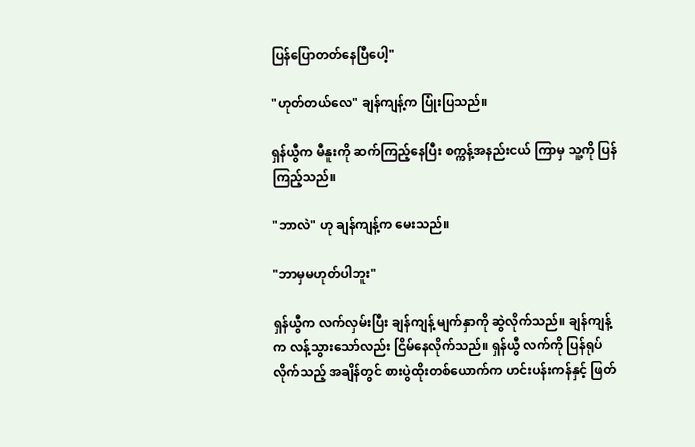ပြန်ပြောတတ်နေပြီပေါ့"

"ဟုတ်တယ်လေ" ချန်ကျန့်က ပြုံးပြသည်။

ရှန်ယွီက မီနူးကို ဆက်ကြည့်နေပြီး စက္ကန့်အနည်းငယ် ကြာမှ သူ့ကို ပြန်ကြည့်သည်။

"ဘာလဲ" ဟု ချန်ကျန့်က မေးသည်။

"ဘာမှမဟုတ်ပါဘူး"

ရှန်ယွီက လက်လှမ်းပြီး ချန်ကျန့် မျက်နှာကို ဆွဲလိုက်သည်။ ချန်ကျန့်က လန့်သွားသော်လည်း ငြိမ်နေလိုက်သည်။ ရှန်ယွီ လက်ကို ပြန်ရုပ်လိုက်သည့် အချိန်တွင် စားပွဲထိုးတစ်ယောက်က ဟင်းပန်းကန်နှင့် ဖြတ်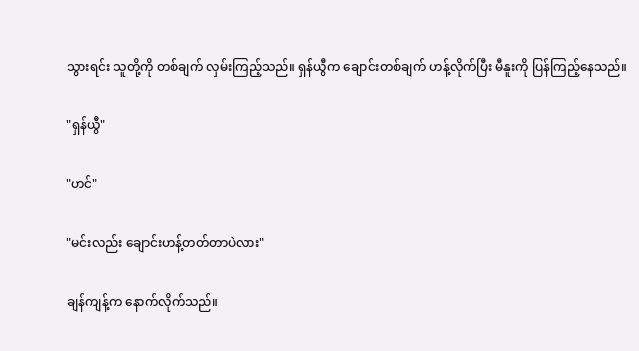သွားရင်း သူတို့ကို တစ်ချက် လှမ်းကြည့်သည်။ ရှန်ယွီက ချောင်းတစ်ချက် ဟန့်လိုက်ပြီး မီနူးကို ပြန်ကြည့်နေသည်။

"ရှန်ယွီ"

"ဟင်"

"မင်းလည်း ချောင်းဟန့်တတ်တာပဲလား"

ချန်ကျန့်က နောက်လိုက်သည်။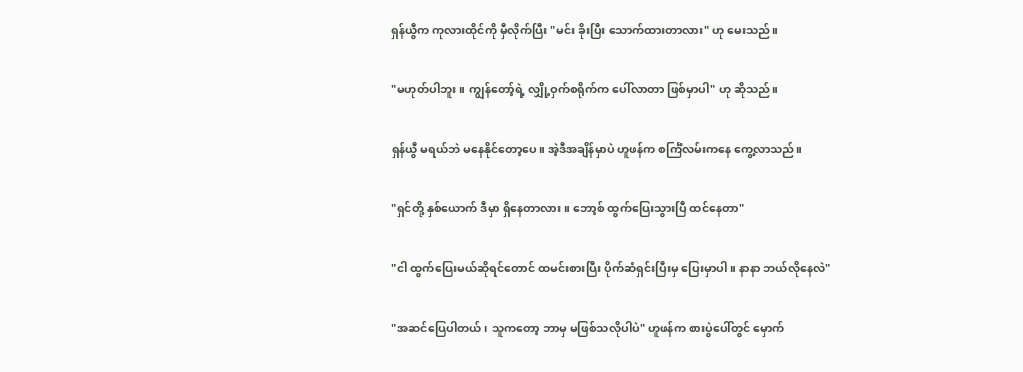ရှန်ယွီက ကုလားထိုင်ကို မှီလိုက်ပြီး "မင်း ခိုးပြီး သောက်ထားတာလား" ဟု မေးသည်။

"မဟုတ်ပါဘူး။ ကျွန်တော့်ရဲ့ လျှို့ဝှက်စရိုက်က ပေါ်လာတာ ဖြစ်မှာပါ" ဟု ဆိုသည်။

ရှန်ယွီ မရယ်ဘဲ မနေနိုင်တော့ပေ။ အဲ့ဒီအချိန်မှာပဲ ဟူဖန်က စင်္ကြံလမ်းကနေ ကွေ့လာသည်။

"ရှင်တို့ နှစ်ယောက် ဒီမှာ ရှိနေတာလား။ ဘော့စ် ထွက်ပြေးသွားပြီ ထင်နေတာ"

"ငါ ထွက်ပြေးမယ်ဆိုရင်တောင် ထမင်းစားပြီး ပိုက်ဆံရှင်းပြီးမှ ပြေးမှာပါ။ နာနာ ဘယ်လိုနေလဲ"

"အဆင်ပြေပါတယ်၊ သူကတော့ ဘာမှ မဖြစ်သလိုပါပဲ" ဟူဖန်က စားပွဲပေါ်တွင် မှောက်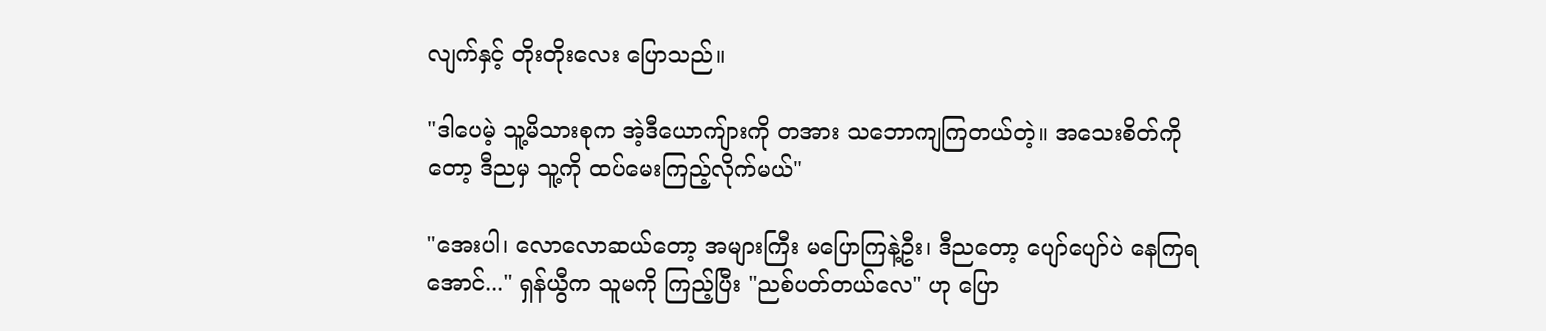လျက်နှင့် တိုးတိုးလေး ပြောသည်။

"ဒါပေမဲ့ သူ့မိသားစုက အဲ့ဒီယောကျ်ားကို တအား သဘောကျကြတယ်တဲ့။ အသေးစိတ်ကိုတော့ ဒီညမှ သူ့ကို ထပ်မေးကြည့်လိုက်မယ်"

"အေးပါ၊ လောလောဆယ်တော့ အများကြီး မပြောကြနဲ့ဦး၊ ဒီညတော့ ပျော်ပျော်ပဲ နေကြရအောင်..." ရှန်ယွီက သူမကို ကြည့်ပြီး "ညစ်ပတ်တယ်လေ" ဟု ပြော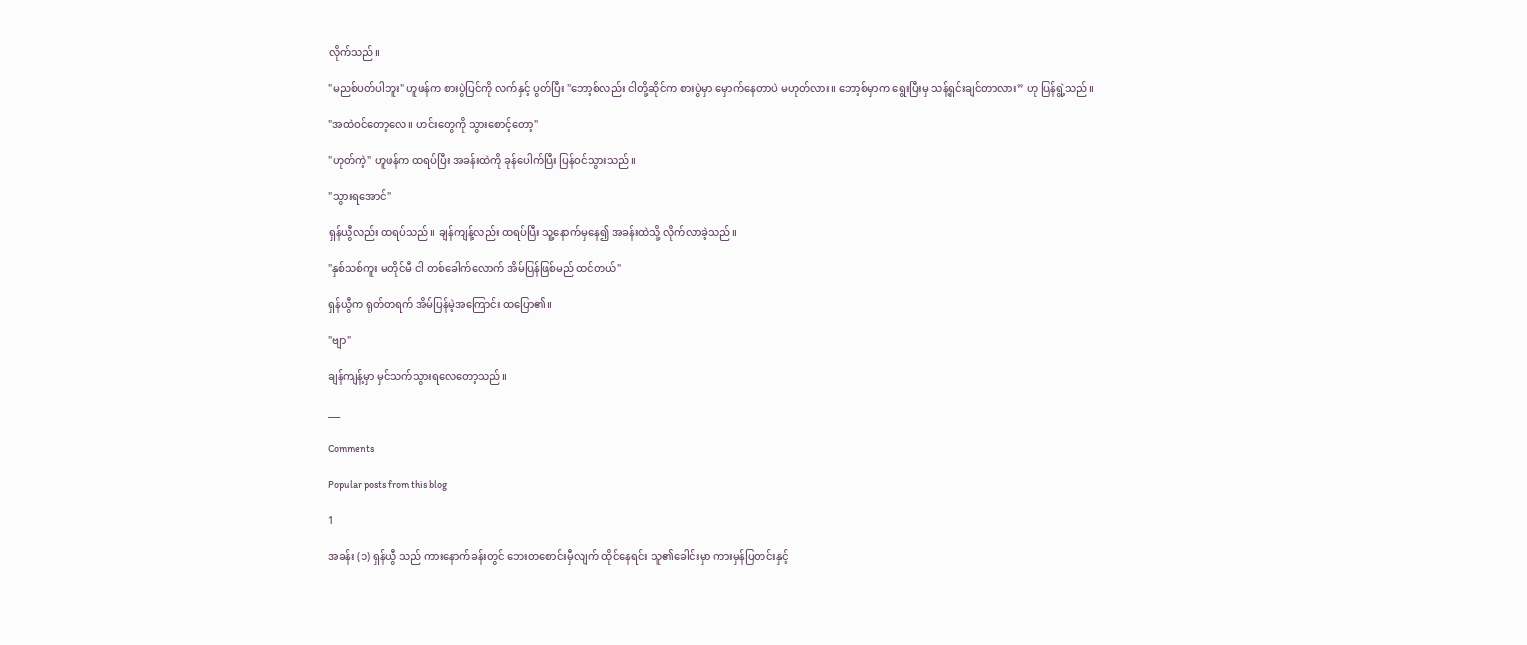လိုက်သည်။

"မညစ်ပတ်ပါဘူး" ဟူဖန်က စားပွဲပြင်ကို လက်နှင့် ပွတ်ပြီး "ဘော့စ်လည်း ငါတို့ဆိုင်က စားပွဲမှာ မှောက်နေတာပဲ မဟုတ်လား။ ဘော့စ်မှာက ရွေးပြီးမှ သန့်ရှင်းချင်တာလား” ဟု ပြန်ရွဲ့သည်။

"အထဲဝင်တော့လေ။ ဟင်းတွေကို သွားစောင့်တော့"

"ဟုတ်ကဲ့" ဟူဖန်က ထရပ်ပြီး အခန်းထဲကို ခုန်ပေါက်ပြီး ပြန်ဝင်သွားသည်။

"သွားရအောင်"

ရှန်ယွီလည်း ထရပ်သည်။ ချန်ကျန့်လည်း ထရပ်ပြီး သူ့နောက်မှနေ၍ အခန်းထဲသို့ လိုက်လာခဲ့သည်။

"နှစ်သစ်ကူး မတိုင်မီ ငါ တစ်ခေါက်လောက် အိမ်ပြန်ဖြစ်မည် ထင်တယ်"

ရှန်ယွီက ရုတ်တရက် အိမ်ပြန်မဲ့အကြောင်း ထပြော၏။

"ဗျာ"

ချန်ကျန့်မှာ မှင်သက်သွားရလေတော့သည်။

___

Comments

Popular posts from this blog

1

အခန်း (၁) ရှန်ယွီ သည် ကားနောက်ခန်းတွင် ဘေးတစောင်းမှီလျက် ထိုင်နေရင်း သူ၏ခေါင်းမှာ ကားမှန်ပြတင်းနှင့်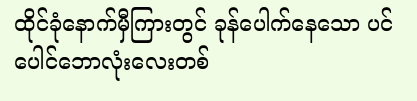ထိုင်ခုံနောက်မှီကြားတွင် ခုန်ပေါက်နေသော ပင်ပေါင်ဘောလုံးလေးတစ်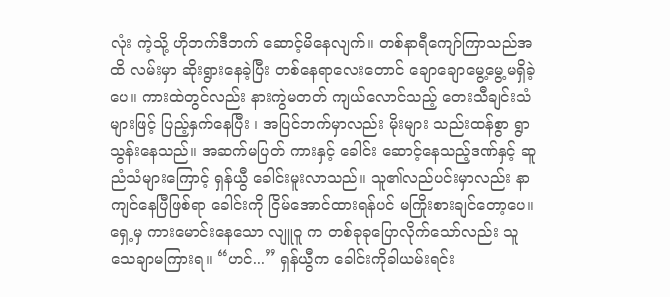လုံး ကဲ့သို့ ဟိုဘက်ဒီဘက် ဆောင့်မိနေလျက်။ တစ်နာရီကျော်ကြာသည်အထိ လမ်းမှာ ဆိုးရွားနေခဲ့ပြီး တစ်နေရာလေးတောင် ချောချောမွေ့မွေ့မရှိခဲ့ပေ။ ကားထဲတွင်လည်း နားကွဲမတတ် ကျယ်လောင်သည့် တေးသီချင်းသံများဖြင့် ပြည့်နှက်နေပြီး ၊ အပြင်ဘက်မှာလည်း မိုးများ သည်းထန်စွာ ရွာသွန်းနေသည်။ အဆက်မပြတ် ကားနှင့် ခေါင်း ဆောင့်နေသည့်ဒဏ်နှင့် ဆူညံသံများကြောင့် ရှန်ယွီ ခေါင်းမူးလာသည်။ သူ၏လည်ပင်းမှာလည်း နာကျင်နေပြီဖြစ်ရာ ခေါင်းကို ငြိမ်အောင်ထားရန်ပင် မကြိုးစားချင်တော့ပေ။ ရှေ့မှ ကားမောင်းနေသော လျူဝူ က တစ်ခုခုပြောလိုက်သော်လည်း သူ သေချာမကြားရ။ “ဟင်...” ရှန်ယွီက ခေါင်းကိုခါယမ်းရင်း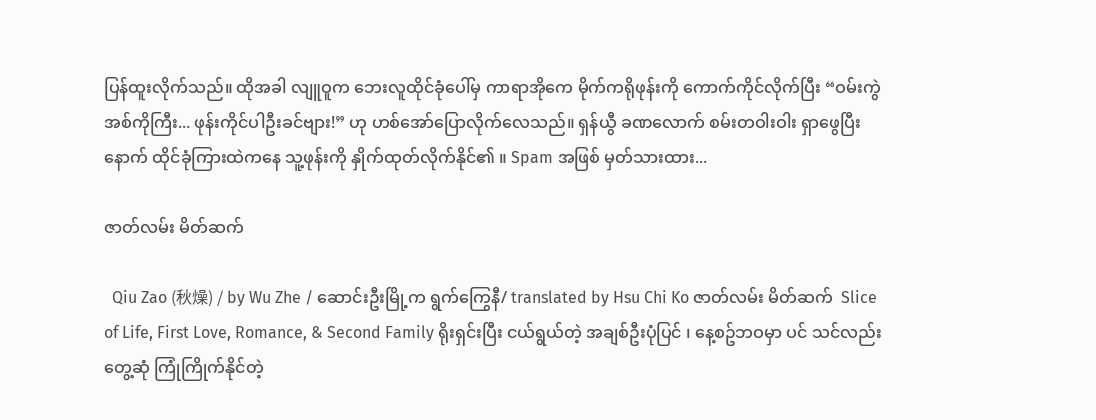ပြန်ထူးလိုက်သည်။ ထိုအခါ လျူဝူက ဘေးလူထိုင်ခုံပေါ်မှ ကာရာအိုကေ မိုက်ကရိုဖုန်းကို ကောက်ကိုင်လိုက်ပြီး “ဝမ်းကွဲအစ်ကိုကြီး... ဖုန်းကိုင်ပါဦးခင်ဗျား!” ဟု ဟစ်အော်ပြောလိုက်လေသည်။ ရှန်ယွီ ခဏလောက် စမ်းတဝါးဝါး ရှာဖွေပြီးနောက် ထိုင်ခုံကြားထဲကနေ သူ့ဖုန်းကို နှိုက်ထုတ်လိုက်နိုင်၏ ။ Spam အဖြစ် မှတ်သားထား...

ဇာတ်လမ်း မိတ်ဆက်

  Qiu Zao (秋燥) / by Wu Zhe / ဆောင်းဦးမြို့က ရွက်ကြွေနီ/ translated by Hsu Chi Ko ဇာတ်လမ်း မိတ်ဆက်  Slice of Life, First Love, Romance, & Second Family ရိုးရှင်းပြီး ငယ်ရွယ်တဲ့ အချစ်ဦးပုံပြင် ၊ နေ့စဥ်ဘဝမှာ ပင် သင်လည်း တွေ့ဆုံ ကြုံကြိုက်နိုင်တဲ့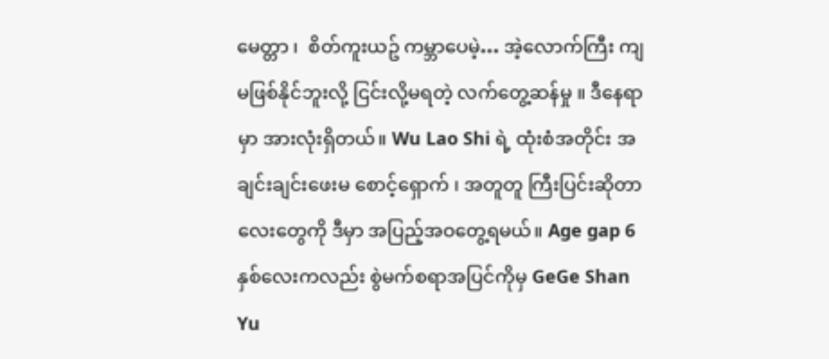မေတ္တာ ၊  စိတ်ကူးယဥ် ကမ္ဘာပေမဲ့… အဲ့လောက်ကြီး ကျ မဖြစ်နိုင်ဘူးလို့ ငြင်းလို့မရတဲ့ လက်တွေ့ဆန်မှု ။ ဒီနေရာမှာ အားလုံးရှိတယ်။ Wu Lao Shi ရဲ့ ထုံးစံအတိုင်း အချင်းချင်းဖေးမ စောင့်‌ရှောက် ၊ အတူတူ ကြီးပြင်းဆိုတာလေးတွေကို ဒီမှာ အပြည့်အဝတွေ့ရမယ်။ Age gap 6 နှစ်လေးကလည်း စွဲမက်စရာအပြင်ကိုမှ GeGe Shan Yu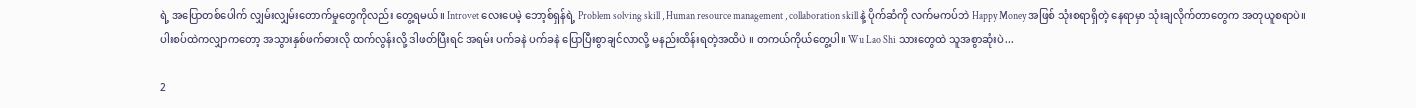ရဲ့ အပြောတစ်ပေါက် လျှမ်းလျှမ်းတောက်မှုတွေကိုလည်း တွေ့ရမယ်။ Introvet လေးပေမဲ့ ဘော့စ်ရှန်ရဲ့ Problem solving skill , Human resource management , collaboration skill နဲ့ ပိုက်ဆံကို လက်မကပ်ဘဲ Happy Money အဖြစ် သုံးစရာရှိတဲ့ နေရာမှာ သုံးချလိုက်တာတွေက အတုယူစရာပဲ။ ပါးစပ်ထဲကလျှာကတော့ အသွားနှစ်ဖက်ဓားလို ထက်လွန်းလို့ ဒါဖတ်ပြီးရင် အရမ်း ပက်ခနဲ ပက်ခနဲ ပြောပြီးစွာချင်လာလို့ မနည်းထိန်းရတဲ့အထိပဲ ။ တကယ်ကိုယ်တွေ့ပါ။ Wu Lao Shi သားတွေထဲ သူအစွာဆုံးပဲ...

2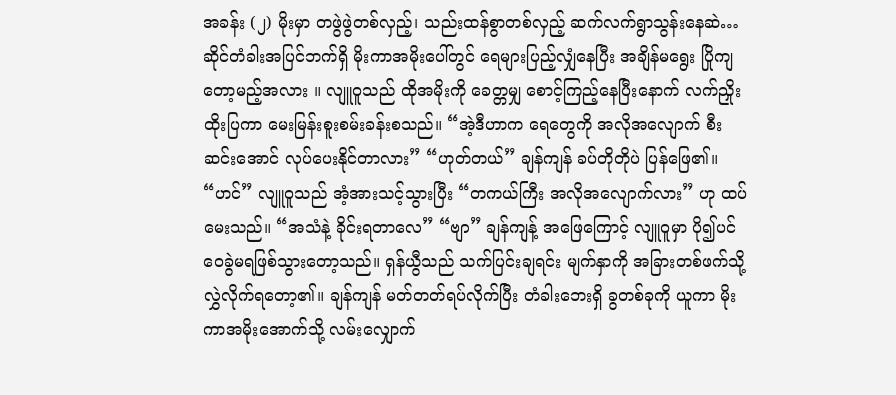အခန်း (၂) မိုးမှာ တဖွဲဖွဲတစ်လှည့်၊ သည်းထန်စွာတစ်လှည့် ဆက်လက်ရွာသွန်းနေဆဲ…ဆိုင်တံခါးအပြင်ဘက်ရှိ မိုးကာအမိုးပေါ်တွင် ရေများပြည့်လျှံနေပြီး အချိန်မရွေး ပြိုကျတော့မည့်အလား ။ လျူဝူသည် ထိုအမိုးကို ခေတ္တမျှ စောင့်ကြည့်နေပြီးနောက် လက်ညှိုးထိုးပြကာ မေးမြန်းစူးစမ်းခန်းစသည်။ “အဲ့ဒီဟာက ရေတွေကို အလိုအလျောက် စီးဆင်းအောင် လုပ်ပေးနိုင်တာလား” “ဟုတ်တယ်” ချန်ကျန် ခပ်တိုတိုပဲ ပြန်ဖြေ၏။ “ဟင်” လျူဝူသည် အံ့အားသင့်သွားပြီး “တကယ်ကြီး အလိုအလျောက်လား” ဟု ထပ်မေးသည်။ “အသံနဲ့ ခိုင်းရတာလေ” “ဗျာ” ချန်ကျန့် အဖြေကြောင့် လျူဝူမှာ ပို၍ပင် ဝေခွဲမရဖြစ်သွားတော့သည်။ ရှန်ယွီသည် သက်ပြင်းချရင်း မျက်နှာကို အခြားတစ်ဖက်သို့ လွှဲလိုက်ရ‌တော့၏။ ချန်ကျန် မတ်တတ်ရပ်လိုက်ပြီး တံခါးဘေးရှိ ခွတစ်ခုကို ယူကာ မိုးကာအမိုးအောက်သို့ လမ်းလျှောက်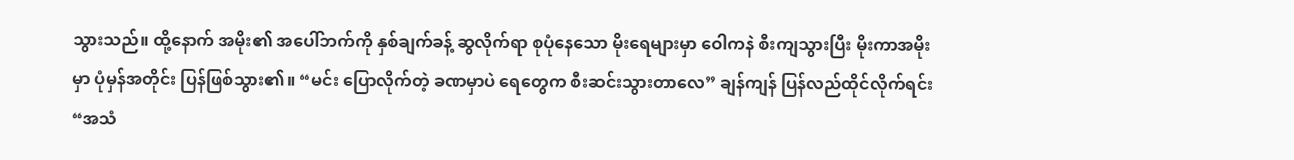သွားသည်။ ထို့နောက် အမိုး၏ အပေါ်ဘက်ကို နှစ်ချက်ခန့် ဆွလိုက်ရာ စုပုံနေသော မိုးရေများမှာ ဝေါကနဲ စီးကျသွားပြီး မိုးကာအမိုးမှာ ပုံမှန်အတိုင်း ပြန်ဖြစ်သွား၏။ “မင်း ပြောလိုက်တဲ့ ခဏမှာပဲ ရေတွေက စီးဆင်းသွားတာလေ” ချန်ကျန် ပြန်လည်ထိုင်လိုက်ရင်း “အသံ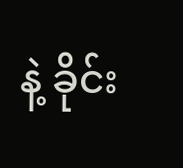နဲ့ ခိုင်း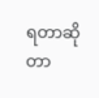ရတာဆိုတာ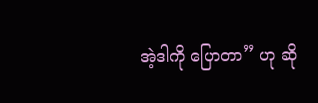အဲ့ဒါကို ပြောတာ” ဟု ဆို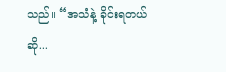သည်။ “အသံနဲ့ ခိုင်းရတယ်ဆို...